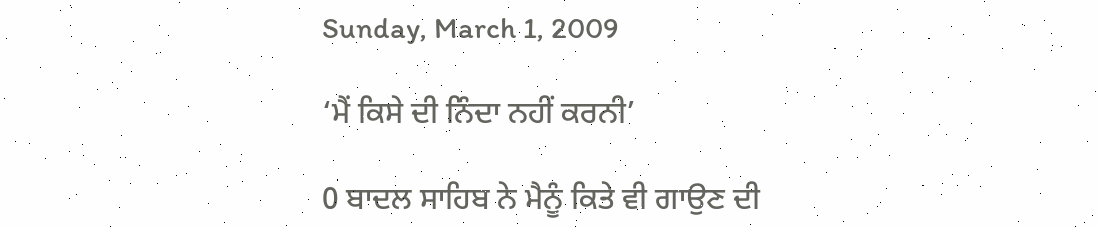Sunday, March 1, 2009

‘ਮੈਂ ਕਿਸੇ ਦੀ ਨਿੰਦਾ ਨਹੀਂ ਕਰਨੀ’

0 ਬਾਦਲ ਸਾਹਿਬ ਨੇ ਮੈਨੂੰ ਕਿਤੇ ਵੀ ਗਾਉਣ ਦੀ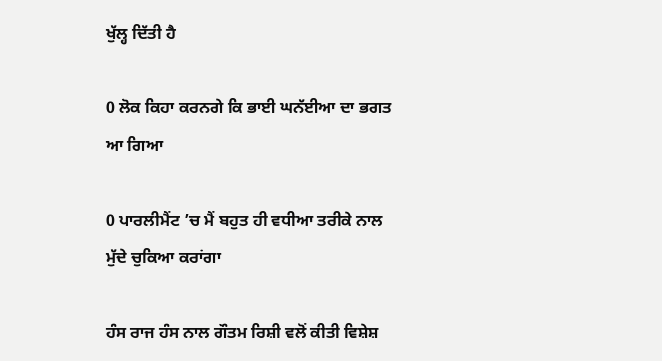ਖੁੱਲ੍ਹ ਦਿੱਤੀ ਹੈ

0 ਲੋਕ ਕਿਹਾ ਕਰਨਗੇ ਕਿ ਭਾਈ ਘਨੱਈਆ ਦਾ ਭਗਤ ਆ ਗਿਆ

0 ਪਾਰਲੀਮੈਂਟ ’ਚ ਮੈਂ ਬਹੁਤ ਹੀ ਵਧੀਆ ਤਰੀਕੇ ਨਾਲ ਮੁੱਦੇ ਚੁਕਿਆ ਕਰਾਂਗਾ

ਹੰਸ ਰਾਜ ਹੰਸ ਨਾਲ ਗੌਤਮ ਰਿਸ਼ੀ ਵਲੋਂ ਕੀਤੀ ਵਿਸ਼ੇਸ਼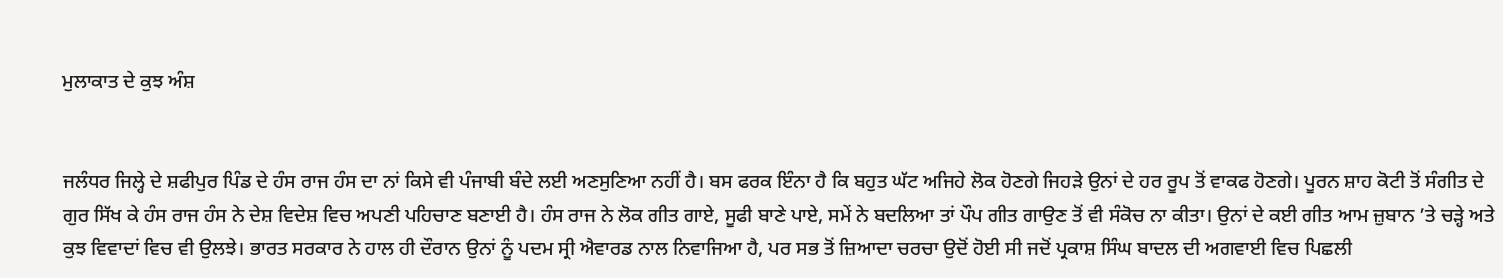ਮੁਲਾਕਾਤ ਦੇ ਕੁਝ ਅੰਸ਼


ਜਲੰਧਰ ਜਿਲ੍ਹੇ ਦੇ ਸ਼ਫੀਪੁਰ ਪਿੰਡ ਦੇ ਹੰਸ ਰਾਜ ਹੰਸ ਦਾ ਨਾਂ ਕਿਸੇ ਵੀ ਪੰਜਾਬੀ ਬੰਦੇ ਲਈ ਅਣਸੁਣਿਆ ਨਹੀਂ ਹੈ। ਬਸ ਫਰਕ ਇੰਨਾ ਹੈ ਕਿ ਬਹੁਤ ਘੱਟ ਅਜਿਹੇ ਲੋਕ ਹੋਣਗੇ ਜਿਹੜੇ ਉਨਾਂ ਦੇ ਹਰ ਰੂਪ ਤੋਂ ਵਾਕਫ ਹੋਣਗੇ। ਪੂਰਨ ਸ਼ਾਹ ਕੋਟੀ ਤੋਂ ਸੰਗੀਤ ਦੇ ਗੁਰ ਸਿੱਖ ਕੇ ਹੰਸ ਰਾਜ ਹੰਸ ਨੇ ਦੇਸ਼ ਵਿਦੇਸ਼ ਵਿਚ ਅਪਣੀ ਪਹਿਚਾਣ ਬਣਾਈ ਹੈ। ਹੰਸ ਰਾਜ ਨੇ ਲੋਕ ਗੀਤ ਗਾਏ, ਸੂਫੀ ਬਾਣੇ ਪਾਏ, ਸਮੇਂ ਨੇ ਬਦਲਿਆ ਤਾਂ ਪੌਪ ਗੀਤ ਗਾਉਣ ਤੋਂ ਵੀ ਸੰਕੋਚ ਨਾ ਕੀਤਾ। ਉਨਾਂ ਦੇ ਕਈ ਗੀਤ ਆਮ ਜ਼ੁਬਾਨ ’ਤੇ ਚੜ੍ਹੇ ਅਤੇ ਕੁਝ ਵਿਵਾਦਾਂ ਵਿਚ ਵੀ ਉਲਝੇ। ਭਾਰਤ ਸਰਕਾਰ ਨੇ ਹਾਲ ਹੀ ਦੌਰਾਨ ਉਨਾਂ ਨੂੰ ਪਦਮ ਸ੍ਰੀ ਐਵਾਰਡ ਨਾਲ ਨਿਵਾਜਿਆ ਹੈ, ਪਰ ਸਭ ਤੋਂ ਜ਼ਿਆਦਾ ਚਰਚਾ ਉਦੋਂ ਹੋਈ ਸੀ ਜਦੋਂ ਪ੍ਰਕਾਸ਼ ਸਿੰਘ ਬਾਦਲ ਦੀ ਅਗਵਾਈ ਵਿਚ ਪਿਛਲੀ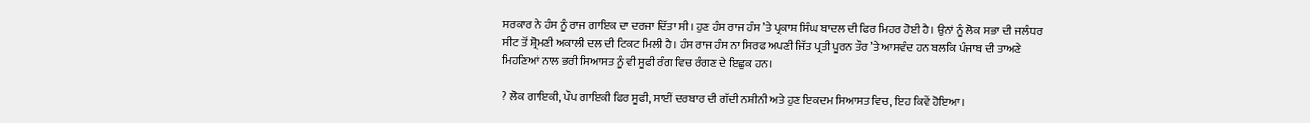ਸਰਕਾਰ ਨੇ ਹੰਸ ਨੂੰ ਰਾਜ ਗਾਇਕ ਦਾ ਦਰਜਾ ਦਿੱਤਾ ਸੀ। ਹੁਣ ਹੰਸ ਰਾਜ ਹੰਸ ’ਤੇ ਪ੍ਰਕਾਸ਼ ਸਿੰਘ ਬਾਦਲ ਦੀ ਫਿਰ ਮਿਹਰ ਹੋਈ ਹੈ। ਉਨਾਂ ਨੂੰ ਲੋਕ ਸਭਾ ਦੀ ਜਲੰਧਰ ਸੀਟ ਤੋਂ ਸ਼੍ਰੋਮਣੀ ਅਕਾਲੀ ਦਲ ਦੀ ਟਿਕਟ ਮਿਲੀ ਹੈ। ਹੰਸ ਰਾਜ ਹੰਸ ਨਾ ਸਿਰਫ ਅਪਣੀ ਜਿੱਤ ਪ੍ਰਤੀ ਪੂਰਨ ਤੌਰ ’ਤੇ ਆਸਵੰਦ ਹਨ ਬਲਕਿ ਪੰਜਾਬ ਦੀ ਤਾਅਣੇ ਮਿਹਣਿਆਂ ਨਾਲ ਭਰੀ ਸਿਆਸਤ ਨੂੰ ਵੀ ਸੂਫੀ ਰੰਗ ਵਿਚ ਰੰਗਣ ਦੇ ਇਛੁਕ ਹਨ।

? ਲੋਕ ਗਾਇਕੀ, ਪੌਪ ਗਾਇਕੀ ਫਿਰ ਸੂਫੀ, ਸਾਈਂ ਦਰਬਾਰ ਦੀ ਗੱਦੀ ਨਸ਼ੀਨੀ ਅਤੇ ਹੁਣ ਇਕਦਮ ਸਿਆਸਤ ਵਿਚ, ਇਹ ਕਿਵੇਂ ਹੋਇਆ।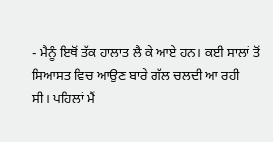- ਮੈਨੂੰ ਇਥੋਂ ਤੱਕ ਹਾਲਾਤ ਲੈ ਕੇ ਆਏ ਹਨ। ਕਈ ਸਾਲਾਂ ਤੋਂ ਸਿਆਸਤ ਵਿਚ ਆਉਣ ਬਾਰੇ ਗੱਲ ਚਲਦੀ ਆ ਰਹੀ ਸੀ। ਪਹਿਲਾਂ ਮੈਂ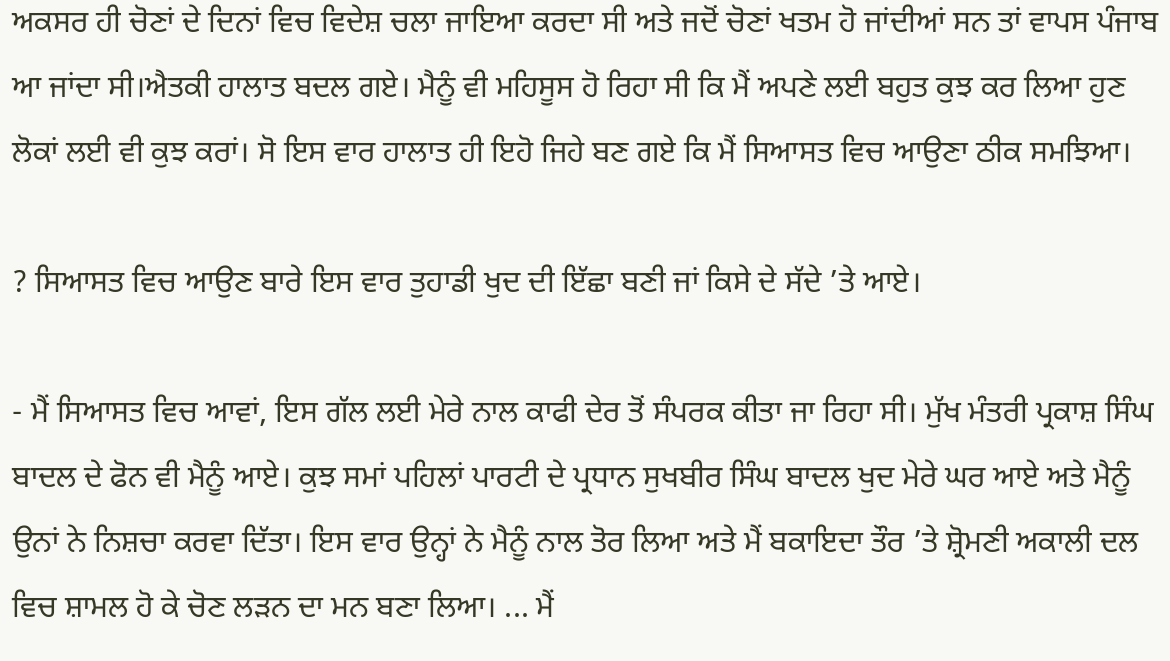ਅਕਸਰ ਹੀ ਚੋਣਾਂ ਦੇ ਦਿਨਾਂ ਵਿਚ ਵਿਦੇਸ਼ ਚਲਾ ਜਾਇਆ ਕਰਦਾ ਸੀ ਅਤੇ ਜਦੋਂ ਚੋਣਾਂ ਖਤਮ ਹੋ ਜਾਂਦੀਆਂ ਸਨ ਤਾਂ ਵਾਪਸ ਪੰਜਾਬ ਆ ਜਾਂਦਾ ਸੀ।ਐਤਕੀ ਹਾਲਾਤ ਬਦਲ ਗਏ। ਮੈਨੂੰ ਵੀ ਮਹਿਸੂਸ ਹੋ ਰਿਹਾ ਸੀ ਕਿ ਮੈਂ ਅਪਣੇ ਲਈ ਬਹੁਤ ਕੁਝ ਕਰ ਲਿਆ ਹੁਣ ਲੋਕਾਂ ਲਈ ਵੀ ਕੁਝ ਕਰਾਂ। ਸੋ ਇਸ ਵਾਰ ਹਾਲਾਤ ਹੀ ਇਹੋ ਜਿਹੇ ਬਣ ਗਏ ਕਿ ਮੈਂ ਸਿਆਸਤ ਵਿਚ ਆਉਣਾ ਠੀਕ ਸਮਝਿਆ।

? ਸਿਆਸਤ ਵਿਚ ਆਉਣ ਬਾਰੇ ਇਸ ਵਾਰ ਤੁਹਾਡੀ ਖੁਦ ਦੀ ਇੱਛਾ ਬਣੀ ਜਾਂ ਕਿਸੇ ਦੇ ਸੱਦੇ ’ਤੇ ਆਏ।

- ਮੈਂ ਸਿਆਸਤ ਵਿਚ ਆਵਾਂ, ਇਸ ਗੱਲ ਲਈ ਮੇਰੇ ਨਾਲ ਕਾਫੀ ਦੇਰ ਤੋਂ ਸੰਪਰਕ ਕੀਤਾ ਜਾ ਰਿਹਾ ਸੀ। ਮੁੱਖ ਮੰਤਰੀ ਪ੍ਰਕਾਸ਼ ਸਿੰਘ ਬਾਦਲ ਦੇ ਫੋਨ ਵੀ ਮੈਨੂੰ ਆਏ। ਕੁਝ ਸਮਾਂ ਪਹਿਲਾਂ ਪਾਰਟੀ ਦੇ ਪ੍ਰਧਾਨ ਸੁਖਬੀਰ ਸਿੰਘ ਬਾਦਲ ਖੁਦ ਮੇਰੇ ਘਰ ਆਏ ਅਤੇ ਮੈਨੂੰ ਉਨਾਂ ਨੇ ਨਿਸ਼ਚਾ ਕਰਵਾ ਦਿੱਤਾ। ਇਸ ਵਾਰ ਉਨ੍ਹਾਂ ਨੇ ਮੈਨੂੰ ਨਾਲ ਤੋਰ ਲਿਆ ਅਤੇ ਮੈਂ ਬਕਾਇਦਾ ਤੌਰ ’ਤੇ ਸ਼੍ਰੋਮਣੀ ਅਕਾਲੀ ਦਲ ਵਿਚ ਸ਼ਾਮਲ ਹੋ ਕੇ ਚੋਣ ਲੜਨ ਦਾ ਮਨ ਬਣਾ ਲਿਆ। ... ਮੈਂ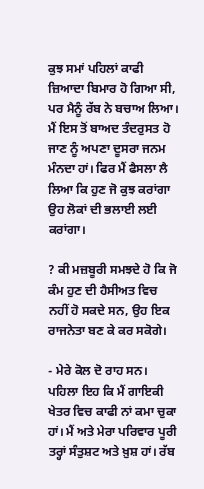ਕੁਝ ਸਮਾਂ ਪਹਿਲਾਂ ਕਾਫੀ ਜ਼ਿਆਦਾ ਬਿਮਾਰ ਹੋ ਗਿਆ ਸੀ, ਪਰ ਮੈਨੂੰ ਰੱਬ ਨੇ ਬਚਾਅ ਲਿਆ। ਮੈਂ ਇਸ ਤੋਂ ਬਾਅਦ ਤੰਦਰੁਸਤ ਹੋ ਜਾਣ ਨੂੰ ਅਪਣਾ ਦੂਸਰਾ ਜਨਮ ਮੰਨਦਾ ਹਾਂ। ਫਿਰ ਮੈਂ ਫੈਸਲਾ ਲੈ ਲਿਆ ਕਿ ਹੁਣ ਜੋ ਕੁਝ ਕਰਾਂਗਾ ਉਹ ਲੋਕਾਂ ਦੀ ਭਲਾਈ ਲਈ ਕਰਾਂਗਾ।

? ਕੀ ਮਜ਼ਬੂਰੀ ਸਮਝਦੇ ਹੋ ਕਿ ਜੋ ਕੰਮ ਹੁਣ ਦੀ ਹੈਸੀਅਤ ਵਿਚ ਨਹੀਂ ਹੋ ਸਕਦੇ ਸਨ, ਉਹ ਇਕ ਰਾਜਨੇਤਾ ਬਣ ਕੇ ਕਰ ਸਕੋਗੇ।

- ਮੇਰੇ ਕੋਲ ਦੋ ਰਾਹ ਸਨ। ਪਹਿਲਾ ਇਹ ਕਿ ਮੈਂ ਗਾਇਕੀ ਖੇਤਰ ਵਿਚ ਕਾਫੀ ਨਾਂ ਕਮਾ ਚੁਕਾ ਹਾਂ। ਮੈਂ ਅਤੇ ਮੇਰਾ ਪਰਿਵਾਰ ਪੂਰੀ ਤਰ੍ਹਾਂ ਸੰਤੁਸ਼ਟ ਅਤੇ ਖ਼ੁਸ਼ ਹਾਂ। ਰੱਬ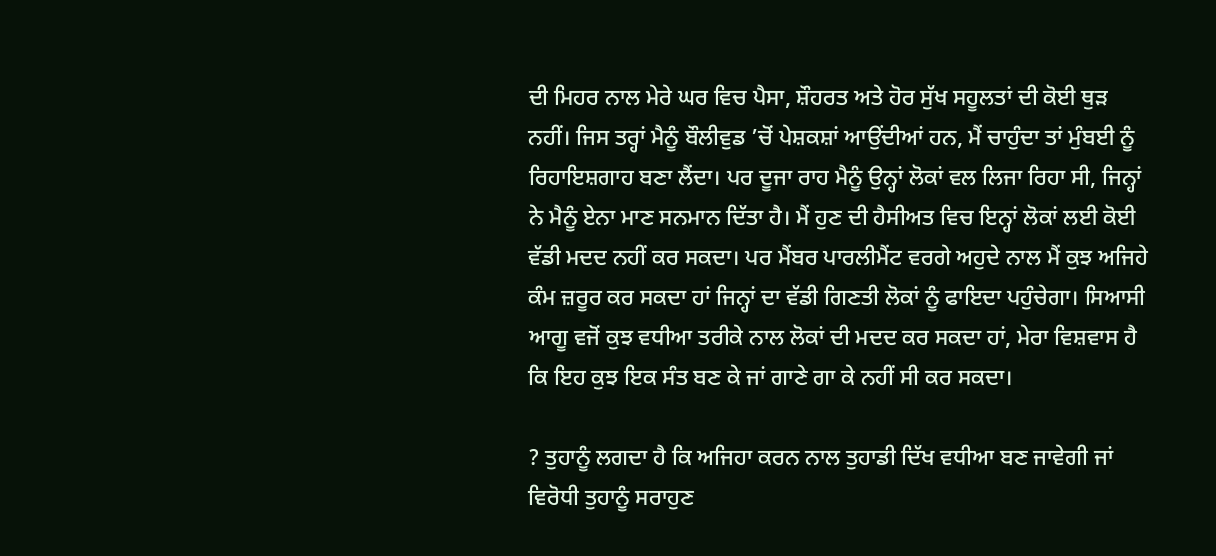ਦੀ ਮਿਹਰ ਨਾਲ ਮੇਰੇ ਘਰ ਵਿਚ ਪੈਸਾ, ਸ਼ੌਹਰਤ ਅਤੇ ਹੋਰ ਸੁੱਖ ਸਹੂਲਤਾਂ ਦੀ ਕੋਈ ਥੁੜ ਨਹੀਂ। ਜਿਸ ਤਰ੍ਹਾਂ ਮੈਨੂੰ ਬੌਲੀਵੁਡ ’ਚੋਂ ਪੇਸ਼ਕਸ਼ਾਂ ਆਉਂਦੀਆਂ ਹਨ, ਮੈਂ ਚਾਹੁੰਦਾ ਤਾਂ ਮੁੰਬਈ ਨੂੰ ਰਿਹਾਇਸ਼ਗਾਹ ਬਣਾ ਲੈਂਦਾ। ਪਰ ਦੂਜਾ ਰਾਹ ਮੈਨੂੰ ਉਨ੍ਹਾਂ ਲੋਕਾਂ ਵਲ ਲਿਜਾ ਰਿਹਾ ਸੀ, ਜਿਨ੍ਹਾਂ ਨੇ ਮੈਨੂੰ ਏਨਾ ਮਾਣ ਸਨਮਾਨ ਦਿੱਤਾ ਹੈ। ਮੈਂ ਹੁਣ ਦੀ ਹੈਸੀਅਤ ਵਿਚ ਇਨ੍ਹਾਂ ਲੋਕਾਂ ਲਈ ਕੋਈ ਵੱਡੀ ਮਦਦ ਨਹੀਂ ਕਰ ਸਕਦਾ। ਪਰ ਮੈਂਬਰ ਪਾਰਲੀਮੈਂਟ ਵਰਗੇ ਅਹੁਦੇ ਨਾਲ ਮੈਂ ਕੁਝ ਅਜਿਹੇ ਕੰਮ ਜ਼ਰੂਰ ਕਰ ਸਕਦਾ ਹਾਂ ਜਿਨ੍ਹਾਂ ਦਾ ਵੱਡੀ ਗਿਣਤੀ ਲੋਕਾਂ ਨੂੰ ਫਾਇਦਾ ਪਹੁੰਚੇਗਾ। ਸਿਆਸੀ ਆਗੂ ਵਜੋਂ ਕੁਝ ਵਧੀਆ ਤਰੀਕੇ ਨਾਲ ਲੋਕਾਂ ਦੀ ਮਦਦ ਕਰ ਸਕਦਾ ਹਾਂ, ਮੇਰਾ ਵਿਸ਼ਵਾਸ ਹੈ ਕਿ ਇਹ ਕੁਝ ਇਕ ਸੰਤ ਬਣ ਕੇ ਜਾਂ ਗਾਣੇ ਗਾ ਕੇ ਨਹੀਂ ਸੀ ਕਰ ਸਕਦਾ।

? ਤੁਹਾਨੂੰ ਲਗਦਾ ਹੈ ਕਿ ਅਜਿਹਾ ਕਰਨ ਨਾਲ ਤੁਹਾਡੀ ਦਿੱਖ ਵਧੀਆ ਬਣ ਜਾਵੇਗੀ ਜਾਂ ਵਿਰੋਧੀ ਤੁਹਾਨੂੰ ਸਰਾਹੁਣ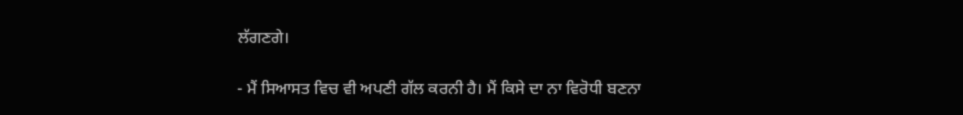ਲੱਗਣਗੇ।

- ਮੈਂ ਸਿਆਸਤ ਵਿਚ ਵੀ ਅਪਣੀ ਗੱਲ ਕਰਨੀ ਹੈ। ਮੈਂ ਕਿਸੇ ਦਾ ਨਾ ਵਿਰੋਧੀ ਬਣਨਾ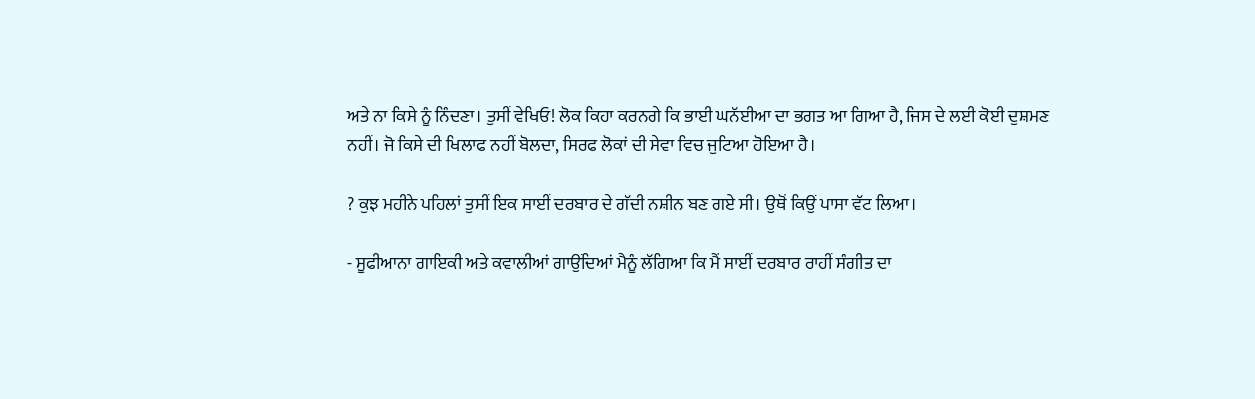ਅਤੇ ਨਾ ਕਿਸੇ ਨੂੰ ਨਿੰਦਣਾ। ਤੁਸੀਂ ਵੇਖਿਓ! ਲੋਕ ਕਿਹਾ ਕਰਨਗੇ ਕਿ ਭਾਈ ਘਨੱਈਆ ਦਾ ਭਗਤ ਆ ਗਿਆ ਹੈ, ਜਿਸ ਦੇ ਲਈ ਕੋਈ ਦੁਸ਼ਮਣ ਨਹੀਂ। ਜੋ ਕਿਸੇ ਦੀ ਖਿਲਾਫ ਨਹੀਂ ਬੋਲਦਾ, ਸਿਰਫ ਲੋਕਾਂ ਦੀ ਸੇਵਾ ਵਿਚ ਜੁਟਿਆ ਹੋਇਆ ਹੈ।

? ਕੁਝ ਮਹੀਨੇ ਪਹਿਲਾਂ ਤੁਸੀਂ ਇਕ ਸਾਈਂ ਦਰਬਾਰ ਦੇ ਗੱਦੀ ਨਸ਼ੀਨ ਬਣ ਗਏ ਸੀ। ਉਥੋਂ ਕਿਉਂ ਪਾਸਾ ਵੱਟ ਲਿਆ।

- ਸੂਫੀਆਨਾ ਗਾਇਕੀ ਅਤੇ ਕਵਾਲੀਆਂ ਗਾਉਂਦਿਆਂ ਮੈਨੂੰ ਲੱਗਿਆ ਕਿ ਮੈਂ ਸਾਈਂ ਦਰਬਾਰ ਰਾਹੀਂ ਸੰਗੀਤ ਦਾ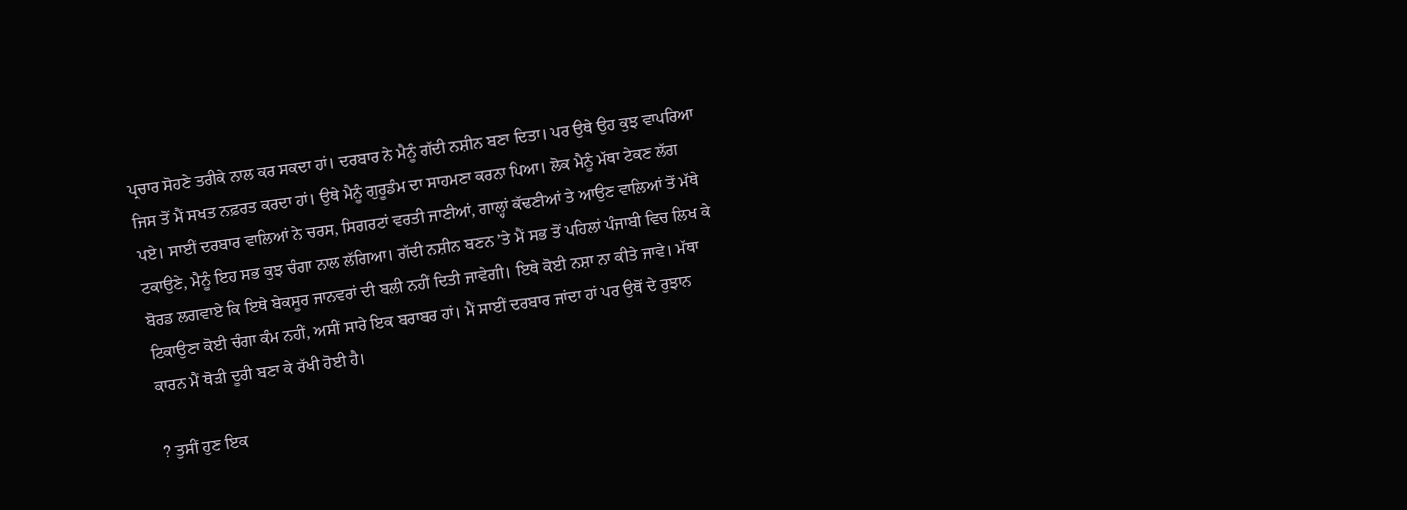ਪ੍ਰਚਾਰ ਸੋਹਣੇ ਤਰੀਕੇ ਨਾਲ ਕਰ ਸਕਦਾ ਹਾਂ। ਦਰਬਾਰ ਨੇ ਮੈਨੂੰ ਗੱਦੀ ਨਸ਼ੀਨ ਬਣਾ ਦਿਤਾ। ਪਰ ਉਥੇ ਉਹ ਕੁਝ ਵਾਪਰਿਆ ਜਿਸ ਤੋਂ ਮੈਂ ਸਖਤ ਨਫ਼ਰਤ ਕਰਦਾ ਹਾਂ। ਉਥੇ ਮੈਨੂੰ ਗੁਰੂਡੰਮ ਦਾ ਸਾਹਮਣਾ ਕਰਨਾ ਪਿਆ। ਲੋਕ ਮੈਨੂੰ ਮੱਥਾ ਟੇਕਣ ਲੱਗ ਪਏ। ਸਾਈਂ ਦਰਬਾਰ ਵਾਲਿਆਂ ਨੇ ਚਰਸ, ਸਿਗਰਟਾਂ ਵਰਤੀ ਜਾਣੀਆਂ, ਗਾਲ੍ਹਾਂ ਕੱਢਣੀਆਂ ਤੇ ਆਉਣ ਵਾਲਿਆਂ ਤੋਂ ਮੱਥੇ ਟਕਾਉਣੇ, ਮੈਨੂੰ ਇਹ ਸਭ ਕੁਝ ਚੰਗਾ ਨਾਲ ਲੱਗਿਆ। ਗੱਦੀ ਨਸ਼ੀਨ ਬਣਨ ’ਤੇ ਮੈਂ ਸਭ ਤੋਂ ਪਹਿਲਾਂ ਪੰਜਾਬੀ ਵਿਚ ਲਿਖ ਕੇ ਬੋਰਡ ਲਗਵਾਏ ਕਿ ਇਥੇ ਬੇਕਸੂਰ ਜਾਨਵਰਾਂ ਦੀ ਬਲੀ ਨਹੀਂ ਦਿਤੀ ਜਾਵੇਗੀ। ਇਥੇ ਕੋਈ ਨਸ਼ਾ ਨਾ ਕੀਤੇ ਜਾਵੇ। ਮੱਥਾ ਟਿਕਾਉਣਾ ਕੋਈ ਚੰਗਾ ਕੰਮ ਨਹੀਂ, ਅਸੀਂ ਸਾਰੇ ਇਕ ਬਰਾਬਰ ਹਾਂ। ਮੈਂ ਸਾਈਂ ਦਰਬਾਰ ਜਾਂਦਾ ਹਾਂ ਪਰ ਉਥੋਂ ਦੇ ਰੁਝਾਨ ਕਾਰਨ ਮੈਂ ਥੋੜੀ ਦੂਰੀ ਬਣਾ ਕੇ ਰੱਖੀ ਹੋਈ ਹੈ।

? ਤੁਸੀਂ ਹੁਣ ਇਕ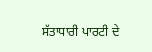ਸੱਤਾਧਾਰੀ ਪਾਰਟੀ ਦੇ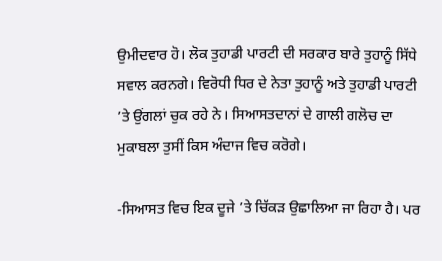ਉਮੀਦਵਾਰ ਹੋ। ਲੋਕ ਤੁਹਾਡੀ ਪਾਰਟੀ ਦੀ ਸਰਕਾਰ ਬਾਰੇ ਤੁਹਾਨੂੰ ਸਿੱਧੇ ਸਵਾਲ ਕਰਨਗੇ। ਵਿਰੋਧੀ ਧਿਰ ਦੇ ਨੇਤਾ ਤੁਹਾਨੂੰ ਅਤੇ ਤੁਹਾਡੀ ਪਾਰਟੀ ’ਤੇ ਉਂਗਲਾਂ ਚੁਕ ਰਹੇ ਨੇ। ਸਿਆਸਤਦਾਨਾਂ ਦੇ ਗਾਲੀ ਗਲੋਚ ਦਾ ਮੁਕਾਬਲਾ ਤੁਸੀਂ ਕਿਸ ਅੰਦਾਜ ਵਿਚ ਕਰੋਗੇ।

-ਸਿਆਸਤ ਵਿਚ ਇਕ ਦੂਜੇ ’ਤੇ ਚਿੱਕੜ ਉਛਾਲਿਆ ਜਾ ਰਿਹਾ ਹੈ। ਪਰ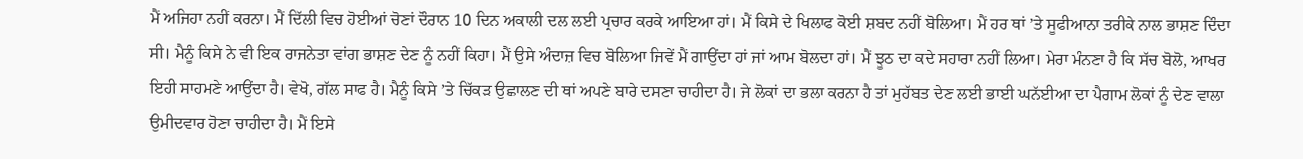ਮੈਂ ਅਜਿਹਾ ਨਹੀਂ ਕਰਨਾ। ਮੈਂ ਦਿੱਲੀ ਵਿਚ ਹੋਈਆਂ ਚੋਣਾਂ ਦੌਰਾਨ 10 ਦਿਨ ਅਕਾਲੀ ਦਲ ਲਈ ਪ੍ਰਚਾਰ ਕਰਕੇ ਆਇਆ ਹਾਂ। ਮੈਂ ਕਿਸੇ ਦੇ ਖਿਲਾਫ ਕੋਈ ਸ਼ਬਦ ਨਹੀਂ ਬੋਲਿਆ। ਮੈਂ ਹਰ ਥਾਂ ’ਤੇ ਸੂਫੀਆਨਾ ਤਰੀਕੇ ਨਾਲ ਭਾਸ਼ਣ ਦਿੰਦਾ ਸੀ। ਮੈਨੂੰ ਕਿਸੇ ਨੇ ਵੀ ਇਕ ਰਾਜਨੇਤਾ ਵਾਂਗ ਭਾਸ਼ਣ ਦੇਣ ਨੂੰ ਨਹੀਂ ਕਿਹਾ। ਮੈਂ ਉਸੇ ਅੰਦਾਜ਼ ਵਿਚ ਬੋਲਿਆ ਜਿਵੇਂ ਮੈਂ ਗਾਉਂਦਾ ਹਾਂ ਜਾਂ ਆਮ ਬੋਲਦਾ ਹਾਂ। ਮੈਂ ਝੂਠ ਦਾ ਕਦੇ ਸਹਾਰਾ ਨਹੀਂ ਲਿਆ। ਮੇਰਾ ਮੰਨਣਾ ਹੈ ਕਿ ਸੱਚ ਬੋਲੋ, ਆਖਰ ਇਹੀ ਸਾਹਮਣੇ ਆਉਂਦਾ ਹੈ। ਵੇਖੋ, ਗੱਲ ਸਾਫ ਹੈ। ਮੈਨੂੰ ਕਿਸੇ ’ਤੇ ਚਿੱਕੜ ਉਛਾਲਣ ਦੀ ਥਾਂ ਅਪਣੇ ਬਾਰੇ ਦਸਣਾ ਚਾਹੀਦਾ ਹੈ। ਜੇ ਲੋਕਾਂ ਦਾ ਭਲਾ ਕਰਨਾ ਹੈ ਤਾਂ ਮੁਹੱਬਤ ਦੇਣ ਲਈ ਭਾਈ ਘਨੱਈਆ ਦਾ ਪੈਗਾਮ ਲੋਕਾਂ ਨੂੰ ਦੇਣ ਵਾਲਾ ਉਮੀਦਵਾਰ ਹੋਣਾ ਚਾਹੀਦਾ ਹੈ। ਮੈਂ ਇਸੇ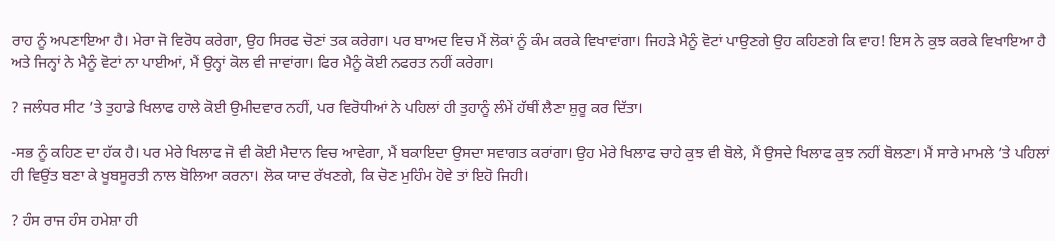ਰਾਹ ਨੂੰ ਅਪਣਾਇਆ ਹੈ। ਮੇਰਾ ਜੋ ਵਿਰੋਧ ਕਰੇਗਾ, ਉਹ ਸਿਰਫ ਚੋਣਾਂ ਤਕ ਕਰੇਗਾ। ਪਰ ਬਾਅਦ ਵਿਚ ਮੈਂ ਲੋਕਾਂ ਨੂੰ ਕੰਮ ਕਰਕੇ ਵਿਖਾਵਾਂਗਾ। ਜਿਹੜੇ ਮੈਨੂੰ ਵੋਟਾਂ ਪਾਉਣਗੇ ਉਹ ਕਹਿਣਗੇ ਕਿ ਵਾਹ! ਇਸ ਨੇ ਕੁਝ ਕਰਕੇ ਵਿਖਾਇਆ ਹੈ ਅਤੇ ਜਿਨ੍ਹਾਂ ਨੇ ਮੈਨੂੰ ਵੋਟਾਂ ਨਾ ਪਾਈਆਂ, ਮੈਂ ਉਨ੍ਹਾਂ ਕੋਲ ਵੀ ਜਾਵਾਂਗਾ। ਫਿਰ ਮੈਨੂੰ ਕੋਈ ਨਫਰਤ ਨਹੀਂ ਕਰੇਗਾ।

? ਜਲੰਧਰ ਸੀਟ ’ਤੇ ਤੁਹਾਡੇ ਖਿਲਾਫ ਹਾਲੇ ਕੋਈ ਉਮੀਦਵਾਰ ਨਹੀਂ, ਪਰ ਵਿਰੋਧੀਆਂ ਨੇ ਪਹਿਲਾਂ ਹੀ ਤੁਹਾਨੂੰ ਲੰਮੇਂ ਹੱਥੀਂ ਲੈਣਾ ਸ਼ੁਰੂ ਕਰ ਦਿੱਤਾ।

-ਸਭ ਨੂੰ ਕਹਿਣ ਦਾ ਹੱਕ ਹੈ। ਪਰ ਮੇਰੇ ਖਿਲਾਫ ਜੋ ਵੀ ਕੋਈ ਮੈਦਾਨ ਵਿਚ ਆਵੇਗਾ, ਮੈਂ ਬਕਾਇਦਾ ਉਸਦਾ ਸਵਾਗਤ ਕਰਾਂਗਾ। ਉਹ ਮੇਰੇ ਖਿਲਾਫ ਚਾਹੇ ਕੁਝ ਵੀ ਬੋਲੇ, ਮੈਂ ਉਸਦੇ ਖਿਲਾਫ ਕੁਝ ਨਹੀਂ ਬੋਲਣਾ। ਮੈਂ ਸਾਰੇ ਮਾਮਲੇ ’ਤੇ ਪਹਿਲਾਂ ਹੀ ਵਿਉਂਤ ਬਣਾ ਕੇ ਖੂਬਸੂਰਤੀ ਨਾਲ ਬੋਲਿਆ ਕਰਨਾ। ਲੋਕ ਯਾਦ ਰੱਖਣਗੇ, ਕਿ ਚੋਣ ਮੁਹਿੰਮ ਹੋਵੇ ਤਾਂ ਇਹੋ ਜਿਹੀ।

? ਹੰਸ ਰਾਜ ਹੰਸ ਹਮੇਸ਼ਾ ਹੀ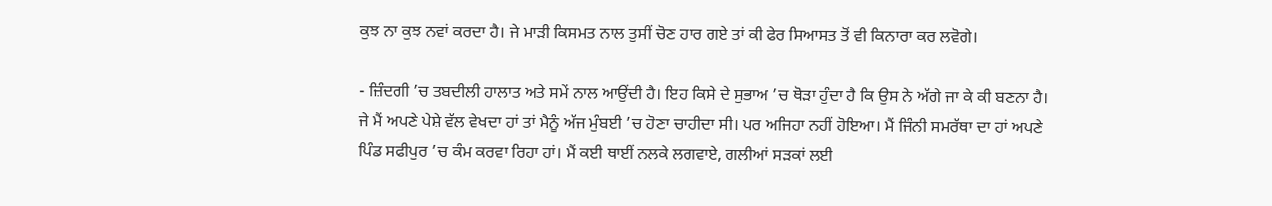ਕੁਝ ਨਾ ਕੁਝ ਨਵਾਂ ਕਰਦਾ ਹੈ। ਜੇ ਮਾੜੀ ਕਿਸਮਤ ਨਾਲ ਤੁਸੀਂ ਚੋਣ ਹਾਰ ਗਏ ਤਾਂ ਕੀ ਫੇਰ ਸਿਆਸਤ ਤੋਂ ਵੀ ਕਿਨਾਰਾ ਕਰ ਲਵੋਗੇ।

- ਜ਼ਿੰਦਗੀ ’ਚ ਤਬਦੀਲੀ ਹਾਲਾਤ ਅਤੇ ਸਮੇਂ ਨਾਲ ਆਉਂਦੀ ਹੈ। ਇਹ ਕਿਸੇ ਦੇ ਸੁਭਾਅ ’ਚ ਥੋੜਾ ਹੁੰਦਾ ਹੈ ਕਿ ਉਸ ਨੇ ਅੱਗੇ ਜਾ ਕੇ ਕੀ ਬਣਨਾ ਹੈ। ਜੇ ਮੈਂ ਅਪਣੇ ਪੇਸ਼ੇ ਵੱਲ ਵੇਖਦਾ ਹਾਂ ਤਾਂ ਮੈਨੂੰ ਅੱਜ ਮੁੰਬਈ ’ਚ ਹੋਣਾ ਚਾਹੀਦਾ ਸੀ। ਪਰ ਅਜਿਹਾ ਨਹੀਂ ਹੋਇਆ। ਮੈਂ ਜਿੰਨੀ ਸਮਰੱਥਾ ਦਾ ਹਾਂ ਅਪਣੇ ਪਿੰਡ ਸਫੀਪੁਰ ’ਚ ਕੰਮ ਕਰਵਾ ਰਿਹਾ ਹਾਂ। ਮੈਂ ਕਈ ਥਾਈਂ ਨਲਕੇ ਲਗਵਾਏ, ਗਲੀਆਂ ਸੜਕਾਂ ਲਈ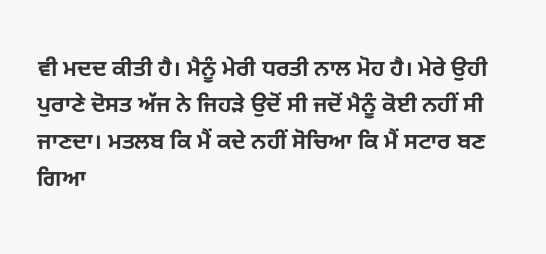ਵੀ ਮਦਦ ਕੀਤੀ ਹੈ। ਮੈਨੂੰ ਮੇਰੀ ਧਰਤੀ ਨਾਲ ਮੋਹ ਹੈ। ਮੇਰੇ ਉਹੀ ਪੁਰਾਣੇ ਦੋਸਤ ਅੱਜ ਨੇ ਜਿਹੜੇ ਉਦੋਂ ਸੀ ਜਦੋਂ ਮੈਨੂੰ ਕੋਈ ਨਹੀਂ ਸੀ ਜਾਣਦਾ। ਮਤਲਬ ਕਿ ਮੈਂ ਕਦੇ ਨਹੀਂ ਸੋਚਿਆ ਕਿ ਮੈਂ ਸਟਾਰ ਬਣ ਗਿਆ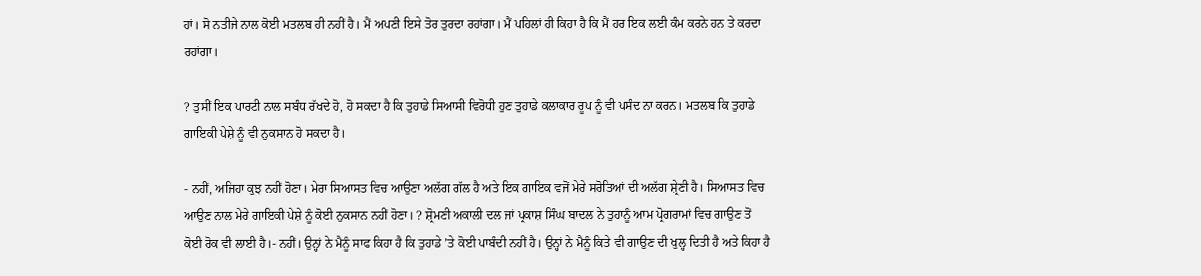ਹਾਂ। ਸੋ ਨਤੀਜੇ ਨਾਲ ਕੋਈ ਮਤਲਬ ਹੀ ਨਹੀਂ ਹੈ। ਮੈਂ ਅਪਣੀ ਇਸੇ ਤੋਰ ਤੁਰਦਾ ਰਹਾਂਗਾ। ਮੈਂ ਪਹਿਲਾਂ ਹੀ ਕਿਹਾ ਹੈ ਕਿ ਮੈਂ ਹਰ ਇਕ ਲਈ ਕੰਮ ਕਰਨੇ ਹਨ ਤੇ ਕਰਦਾ ਰਹਾਂਗਾ।

? ਤੁਸੀਂ ਇਕ ਪਾਰਟੀ ਨਾਲ ਸਬੰਧ ਰੱਖਦੇ ਹੋ, ਹੋ ਸਕਦਾ ਹੈ ਕਿ ਤੁਹਾਡੇ ਸਿਆਸੀ ਵਿਰੋਧੀ ਹੁਣ ਤੁਹਾਡੇ ਕਲਾਕਾਰ ਰੂਪ ਨੂੰ ਵੀ ਪਸੰਦ ਨਾ ਕਰਨ। ਮਤਲਬ ਕਿ ਤੁਹਾਡੇ ਗਾਇਕੀ ਪੇਸ਼ੇ ਨੂੰ ਵੀ ਨੁਕਸਾਨ ਹੋ ਸਕਦਾ ਹੈ।

- ਨਹੀਂ, ਅਜਿਹਾ ਕੁਝ ਨਹੀਂ ਹੋਣਾ। ਮੇਰਾ ਸਿਆਸਤ ਵਿਚ ਆਉਣਾ ਅਲੱਗ ਗੱਲ ਹੈ ਅਤੇ ਇਕ ਗਾਇਕ ਵਜੋਂ ਮੇਰੇ ਸਰੋਤਿਆਂ ਦੀ ਅਲੱਗ ਸ਼੍ਰੇਣੀ ਹੈ। ਸਿਆਸਤ ਵਿਚ ਆਉਣ ਨਾਲ ਮੇਰੇ ਗਾਇਕੀ ਪੇਸ਼ੇ ਨੂੰ ਕੋਈ ਨੁਕਸਾਨ ਨਹੀਂ ਹੋਣਾ। ? ਸ਼੍ਰੋਮਣੀ ਅਕਾਲੀ ਦਲ ਜਾਂ ਪ੍ਰਕਾਸ਼ ਸਿੰਘ ਬਾਦਲ ਨੇ ਤੁਹਾਨੂੰ ਆਮ ਪ੍ਰੋਗਰਾਮਾਂ ਵਿਚ ਗਾਉਣ ਤੋਂ ਕੋਈ ਰੋਕ ਵੀ ਲਾਈ ਹੈ।- ਨਹੀਂ। ਉਨ੍ਹਾਂ ਨੇ ਮੈਨੂੰ ਸਾਫ ਕਿਹਾ ਹੈ ਕਿ ਤੁਹਾਡੇ ’ਤੇ ਕੋਈ ਪਾਬੰਦੀ ਨਹੀਂ ਹੈ। ਉਨ੍ਹਾਂ ਨੇ ਮੈਨੂੰ ਕਿਤੇ ਵੀ ਗਾਉਣ ਦੀ ਖੁਲ੍ਹ ਦਿਤੀ ਹੈ ਅਤੇ ਕਿਹਾ ਹੈ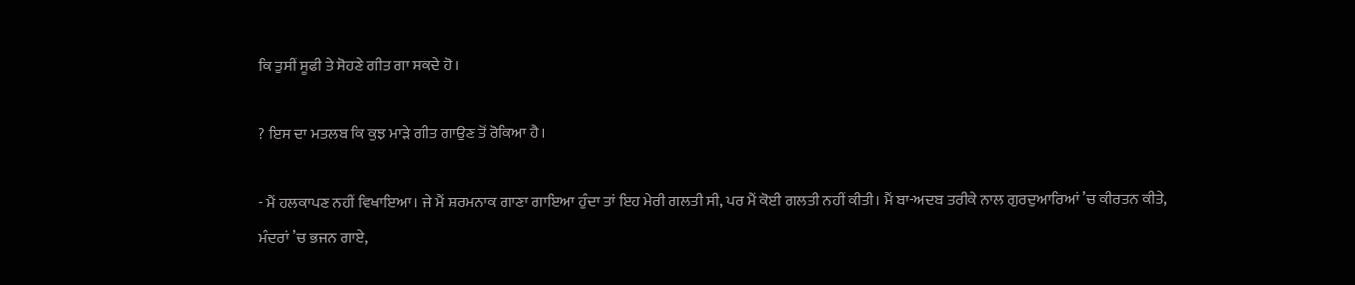ਕਿ ਤੁਸੀਂ ਸੂਫੀ ਤੇ ਸੋਹਣੇ ਗੀਤ ਗਾ ਸਕਦੇ ਹੋ।

? ਇਸ ਦਾ ਮਤਲਬ ਕਿ ਕੁਝ ਮਾੜੇ ਗੀਤ ਗਾਉਣ ਤੋਂ ਰੋਕਿਆ ਹੈ।

- ਮੈਂ ਹਲਕਾਪਣ ਨਹੀਂ ਵਿਖਾਇਆ। ਜੇ ਮੈਂ ਸ਼ਰਮਨਾਕ ਗਾਣਾ ਗਾਇਆ ਹੁੰਦਾ ਤਾਂ ਇਹ ਮੇਰੀ ਗਲਤੀ ਸੀ, ਪਰ ਮੈਂ ਕੋਈ ਗਲਤੀ ਨਹੀਂ ਕੀਤੀ। ਮੈਂ ਬਾ-ਅਦਬ ਤਰੀਕੇ ਨਾਲ ਗੁਰਦੁਆਰਿਆਂ ’ਚ ਕੀਰਤਨ ਕੀਤੇ, ਮੰਦਰਾਂ ’ਚ ਭਜਨ ਗਾਏ,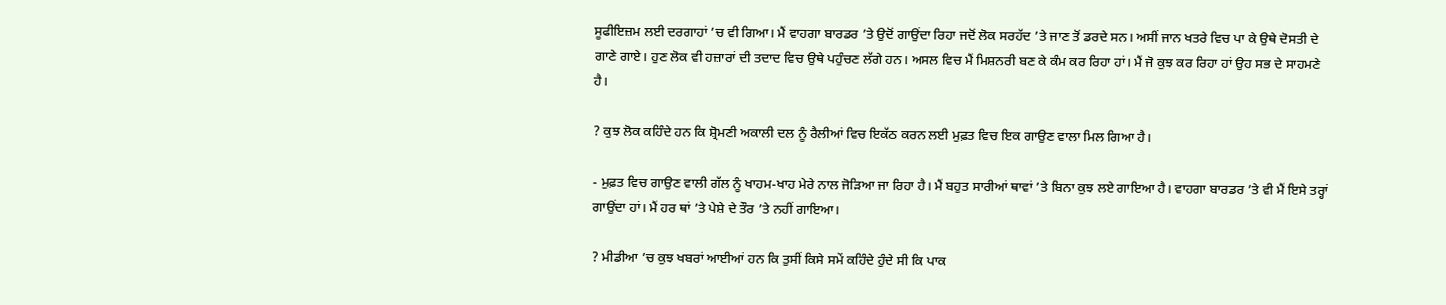ਸੂਫੀਇਜ਼ਮ ਲਈ ਦਰਗਾਹਾਂ ’ਚ ਵੀ ਗਿਆ। ਮੈਂ ਵਾਹਗਾ ਬਾਰਡਰ ’ਤੇ ਉਦੋਂ ਗਾਉਂਦਾ ਰਿਹਾ ਜਦੋਂ ਲੋਕ ਸਰਹੱਦ ’ਤੇ ਜਾਣ ਤੋਂ ਡਰਦੇ ਸਨ। ਅਸੀਂ ਜਾਨ ਖਤਰੇ ਵਿਚ ਪਾ ਕੇ ਉਥੇ ਦੋਸਤੀ ਦੇ ਗਾਣੇ ਗਾਏ। ਹੁਣ ਲੋਕ ਵੀ ਹਜ਼ਾਰਾਂ ਦੀ ਤਦਾਦ ਵਿਚ ਉਥੇ ਪਹੁੰਚਣ ਲੱਗੇ ਹਨ। ਅਸਲ ਵਿਚ ਮੈਂ ਮਿਸ਼ਨਰੀ ਬਣ ਕੇ ਕੰਮ ਕਰ ਰਿਹਾ ਹਾਂ। ਮੈਂ ਜੋ ਕੁਝ ਕਰ ਰਿਹਾ ਹਾਂ ਉਹ ਸਭ ਦੇ ਸਾਹਮਣੇ ਹੈ।

? ਕੁਝ ਲੋਕ ਕਹਿੰਦੇ ਹਨ ਕਿ ਸ਼੍ਰੋਮਣੀ ਅਕਾਲੀ ਦਲ ਨੂੰ ਰੈਲੀਆਂ ਵਿਚ ਇਕੱਠ ਕਰਨ ਲਈ ਮੁਫ਼ਤ ਵਿਚ ਇਕ ਗਾਉਣ ਵਾਲਾ ਮਿਲ ਗਿਆ ਹੈ।

- ਮੁਫ਼ਤ ਵਿਚ ਗਾਉਣ ਵਾਲੀ ਗੱਲ ਨੂੰ ਖਾਹਮ-ਖਾਹ ਮੇਰੇ ਨਾਲ ਜੋੜਿਆ ਜਾ ਰਿਹਾ ਹੈ। ਮੈਂ ਬਹੁਤ ਸਾਰੀਆਂ ਥਾਵਾਂ ’ਤੇ ਬਿਨਾ ਕੁਝ ਲਏ ਗਾਇਆ ਹੈ। ਵਾਹਗਾ ਬਾਰਡਰ ’ਤੇ ਵੀ ਮੈਂ ਇਸੇ ਤਰ੍ਹਾਂ ਗਾਉਂਦਾ ਹਾਂ। ਮੈਂ ਹਰ ਥਾਂ ’ਤੇ ਪੇਸ਼ੇ ਦੇ ਤੌਰ ’ਤੇ ਨਹੀਂ ਗਾਇਆ।

? ਮੀਡੀਆ ’ਚ ਕੁਝ ਖਬਰਾਂ ਆਈਆਂ ਹਨ ਕਿ ਤੁਸੀਂ ਕਿਸੇ ਸਮੇਂ ਕਹਿੰਦੇ ਹੁੰਦੇ ਸੀ ਕਿ ਪਾਕ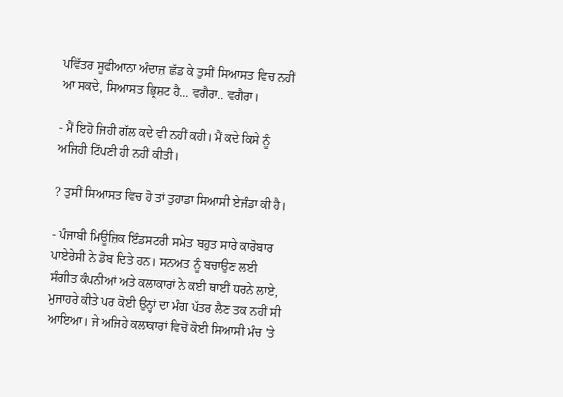ਪਵਿੱਤਰ ਸੂਫੀਆਨਾ ਅੰਦਾਜ਼ ਛੱਡ ਕੇ ਤੁਸੀਂ ਸਿਆਸਤ ਵਿਚ ਨਹੀਂ ਆ ਸਕਦੇ, ਸਿਆਸਤ ਭ੍ਰਿਸ਼ਟ ਹੈ... ਵਗੈਰਾ.. ਵਗੈਰਾ।

- ਮੈਂ ਇਹੋ ਜਿਹੀ ਗੱਲ ਕਦੇ ਵੀ ਨਹੀਂ ਕਹੀ। ਮੈਂ ਕਦੇ ਕਿਸੇ ਨੂੰ ਅਜਿਹੀ ਟਿੱਪਣੀ ਹੀ ਨਹੀਂ ਕੀਤੀ।

? ਤੁਸੀਂ ਸਿਆਸਤ ਵਿਚ ਹੋ ਤਾਂ ਤੁਹਾਡਾ ਸਿਆਸੀ ਏਜੰਡਾ ਕੀ ਹੈ।

- ਪੰਜਾਬੀ ਮਿਊਜ਼ਿਕ ਇੰਡਸਟਰੀ ਸਮੇਤ ਬਹੁਤ ਸਾਰੇ ਕਾਰੋਬਾਰ ਪਾਏਰੇਸੀ ਨੇ ਡੋਬ ਦਿਤੇ ਹਨ। ਸਨਅਤ ਨੂੰ ਬਚਾਉਣ ਲਈ ਸੰਗੀਤ ਕੰਪਨੀਆਂ ਅਤੇ ਕਲਾਕਾਰਾਂ ਨੇ ਕਈ ਥਾਈਂ ਧਰਨੇ ਲਾਏ, ਮੁਜਾਹਰੇ ਕੀਤੇ ਪਰ ਕੋਈ ਉਨ੍ਹਾਂ ਦਾ ਮੰਗ ਪੱਤਰ ਲੈਣ ਤਕ ਨਹੀਂ ਸੀ ਆਇਆ। ਜੇ ਅਜਿਹੇ ਕਲਾਕਾਰਾਂ ਵਿਚੋਂ ਕੋਈ ਸਿਆਸੀ ਮੰਚ ’ਤੇ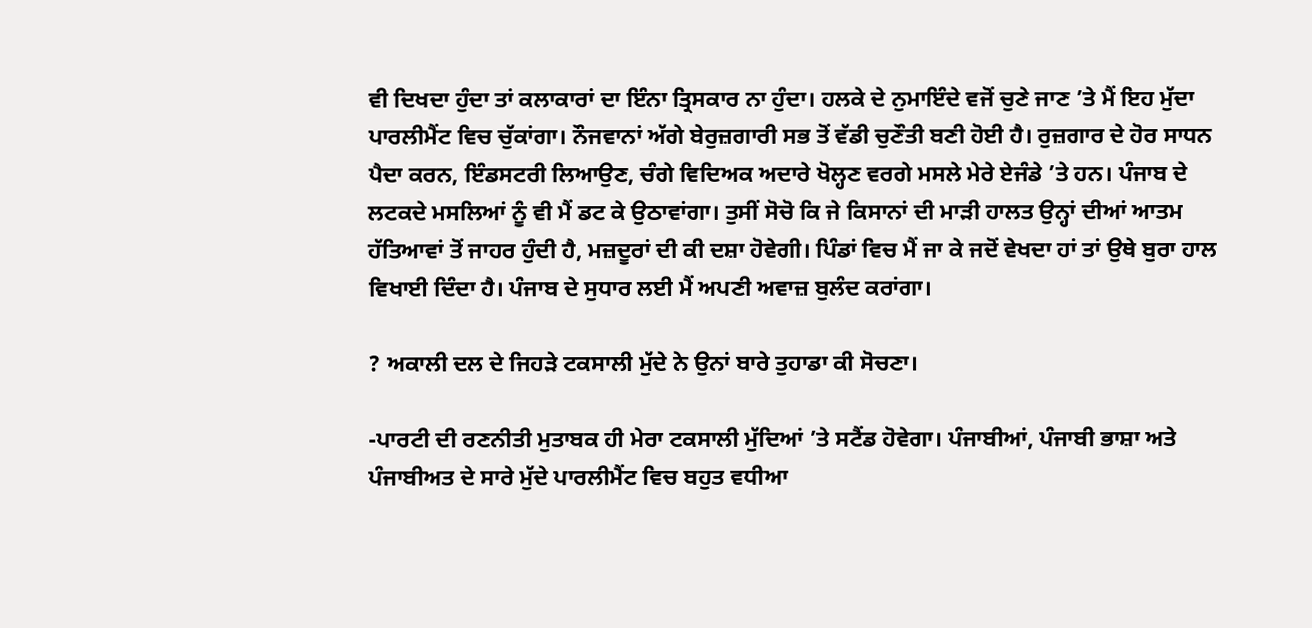ਵੀ ਦਿਖਦਾ ਹੁੰਦਾ ਤਾਂ ਕਲਾਕਾਰਾਂ ਦਾ ਇੰਨਾ ਤ੍ਰਿਸਕਾਰ ਨਾ ਹੁੰਦਾ। ਹਲਕੇ ਦੇ ਨੁਮਾਇੰਦੇ ਵਜੋਂ ਚੁਣੇ ਜਾਣ ’ਤੇ ਮੈਂ ਇਹ ਮੁੱਦਾ ਪਾਰਲੀਮੈਂਟ ਵਿਚ ਚੁੱਕਾਂਗਾ। ਨੌਜਵਾਨਾਂ ਅੱਗੇ ਬੇਰੁਜ਼ਗਾਰੀ ਸਭ ਤੋਂ ਵੱਡੀ ਚੁਣੌਤੀ ਬਣੀ ਹੋਈ ਹੈ। ਰੁਜ਼ਗਾਰ ਦੇ ਹੋਰ ਸਾਧਨ ਪੈਦਾ ਕਰਨ, ਇੰਡਸਟਰੀ ਲਿਆਉਣ, ਚੰਗੇ ਵਿਦਿਅਕ ਅਦਾਰੇ ਖੋਲ੍ਹਣ ਵਰਗੇ ਮਸਲੇ ਮੇਰੇ ਏਜੰਡੇ ’ਤੇ ਹਨ। ਪੰਜਾਬ ਦੇ ਲਟਕਦੇ ਮਸਲਿਆਂ ਨੂੰ ਵੀ ਮੈਂ ਡਟ ਕੇ ਉਠਾਵਾਂਗਾ। ਤੁਸੀਂ ਸੋਚੋ ਕਿ ਜੇ ਕਿਸਾਨਾਂ ਦੀ ਮਾੜੀ ਹਾਲਤ ਉਨ੍ਹਾਂ ਦੀਆਂ ਆਤਮ ਹੱਤਿਆਵਾਂ ਤੋਂ ਜਾਹਰ ਹੁੰਦੀ ਹੈ, ਮਜ਼ਦੂਰਾਂ ਦੀ ਕੀ ਦਸ਼ਾ ਹੋਵੇਗੀ। ਪਿੰਡਾਂ ਵਿਚ ਮੈਂ ਜਾ ਕੇ ਜਦੋਂ ਵੇਖਦਾ ਹਾਂ ਤਾਂ ਉਥੇ ਬੁਰਾ ਹਾਲ ਵਿਖਾਈ ਦਿੰਦਾ ਹੈ। ਪੰਜਾਬ ਦੇ ਸੁਧਾਰ ਲਈ ਮੈਂ ਅਪਣੀ ਅਵਾਜ਼ ਬੁਲੰਦ ਕਰਾਂਗਾ।

? ਅਕਾਲੀ ਦਲ ਦੇ ਜਿਹੜੇ ਟਕਸਾਲੀ ਮੁੱਦੇ ਨੇ ਉਨਾਂ ਬਾਰੇ ਤੁਹਾਡਾ ਕੀ ਸੋਚਣਾ।

-ਪਾਰਟੀ ਦੀ ਰਣਨੀਤੀ ਮੁਤਾਬਕ ਹੀ ਮੇਰਾ ਟਕਸਾਲੀ ਮੁੱਦਿਆਂ ’ਤੇ ਸਟੈਂਡ ਹੋਵੇਗਾ। ਪੰਜਾਬੀਆਂ, ਪੰਜਾਬੀ ਭਾਸ਼ਾ ਅਤੇ ਪੰਜਾਬੀਅਤ ਦੇ ਸਾਰੇ ਮੁੱਦੇ ਪਾਰਲੀਮੈਂਟ ਵਿਚ ਬਹੁਤ ਵਧੀਆ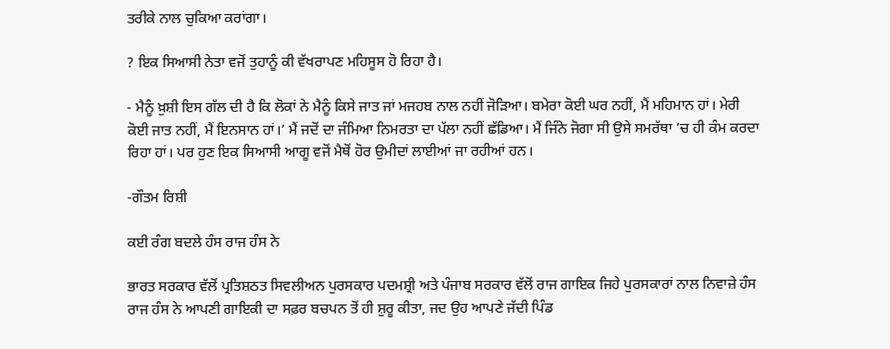ਤਰੀਕੇ ਨਾਲ ਚੁਕਿਆ ਕਰਾਂਗਾ।

? ਇਕ ਸਿਆਸੀ ਨੇਤਾ ਵਜੋਂ ਤੁਹਾਨੂੰ ਕੀ ਵੱਖਰਾਪਣ ਮਹਿਸੂਸ ਹੋ ਰਿਹਾ ਹੈ।

- ਮੈਨੂੰ ਖ਼ੁਸ਼ੀ ਇਸ ਗੱਲ ਦੀ ਹੈ ਕਿ ਲੋਕਾਂ ਨੇ ਮੈਨੂੰ ਕਿਸੇ ਜਾਤ ਜਾਂ ਮਜਹਬ ਨਾਲ ਨਹੀਂ ਜੋੜਿਆ। ਬਮੇਰਾ ਕੋਈ ਘਰ ਨਹੀਂ, ਮੈਂ ਮਹਿਮਾਨ ਹਾਂ। ਮੇਰੀ ਕੋਈ ਜਾਤ ਨਹੀਂ, ਮੈਂ ਇਨਸਾਨ ਹਾਂ।’ ਮੈਂ ਜਦੋਂ ਦਾ ਜੰਮਿਆ ਨਿਮਰਤਾ ਦਾ ਪੱਲਾ ਨਹੀਂ ਛੱਡਿਆ। ਮੈਂ ਜਿੰਨੇ ਜੋਗਾ ਸੀ ਉਸੇ ਸਮਰੱਥਾ ’ਚ ਹੀ ਕੰਮ ਕਰਦਾ ਰਿਹਾ ਹਾਂ। ਪਰ ਹੁਣ ਇਕ ਸਿਆਸੀ ਆਗੂ ਵਜੋਂ ਮੈਥੋਂ ਹੋਰ ਉਮੀਦਾਂ ਲਾਈਆਂ ਜਾ ਰਹੀਆਂ ਹਨ।

-ਗੌਤਮ ਰਿਸ਼ੀ

ਕਈ ਰੰਗ ਬਦਲੇ ਹੰਸ ਰਾਜ ਹੰਸ ਨੇ

ਭਾਰਤ ਸਰਕਾਰ ਵੱਲੋਂ ਪ੍ਰਤਿਸ਼ਠਤ ਸਿਵਲੀਅਨ ਪੁਰਸਕਾਰ ਪਦਮਸ਼੍ਰੀ ਅਤੇ ਪੰਜਾਬ ਸਰਕਾਰ ਵੱਲੋਂ ਰਾਜ ਗਾਇਕ ਜਿਹੇ ਪੁਰਸਕਾਰਾਂ ਨਾਲ ਨਿਵਾਜ਼ੇ ਹੰਸ ਰਾਜ ਹੰਸ ਨੇ ਆਪਣੀ ਗਾਇਕੀ ਦਾ ਸਫ਼ਰ ਬਚਪਨ ਤੋਂ ਹੀ ਸ਼ੁਰੂ ਕੀਤਾ, ਜਦ ਉਹ ਆਪਣੇ ਜੱਦੀ ਪਿੰਡ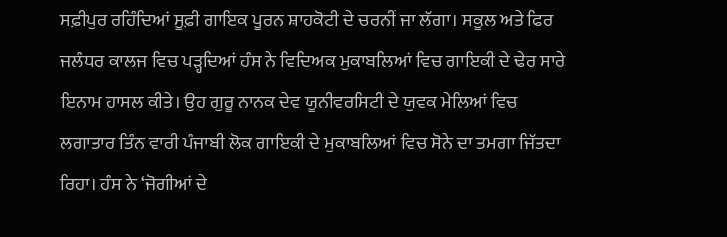ਸਫ਼ੀਪੁਰ ਰਹਿੰਦਿਆਂ ਸੂਫ਼ੀ ਗਾਇਕ ਪੂਰਨ ਸ਼ਾਹਕੋਟੀ ਦੇ ਚਰਨੀਂ ਜਾ ਲੱਗਾ। ਸਕੂਲ ਅਤੇ ਫਿਰ ਜਲੰਧਰ ਕਾਲਜ ਵਿਚ ਪੜ੍ਹਦਿਆਂ ਹੰਸ ਨੇ ਵਿਦਿਅਕ ਮੁਕਾਬਲਿਆਂ ਵਿਚ ਗਾਇਕੀ ਦੇ ਢੇਰ ਸਾਰੇ ਇਨਾਮ ਹਾਸਲ ਕੀਤੇ। ਉਹ ਗੁਰੂ ਨਾਨਕ ਦੇਵ ਯੂਨੀਵਰਸਿਟੀ ਦੇ ਯੁਵਕ ਮੇਲਿਆਂ ਵਿਚ ਲਗਾਤਾਰ ਤਿੰਨ ਵਾਰੀ ਪੰਜਾਬੀ ਲੋਕ ਗਾਇਕੀ ਦੇ ਮੁਕਾਬਲਿਆਂ ਵਿਚ ਸੋਨੇ ਦਾ ਤਮਗਾ ਜਿੱਤਦਾ ਰਿਹਾ। ਹੰਸ ਨੇ ‘ਜੋਗੀਆਂ ਦੇ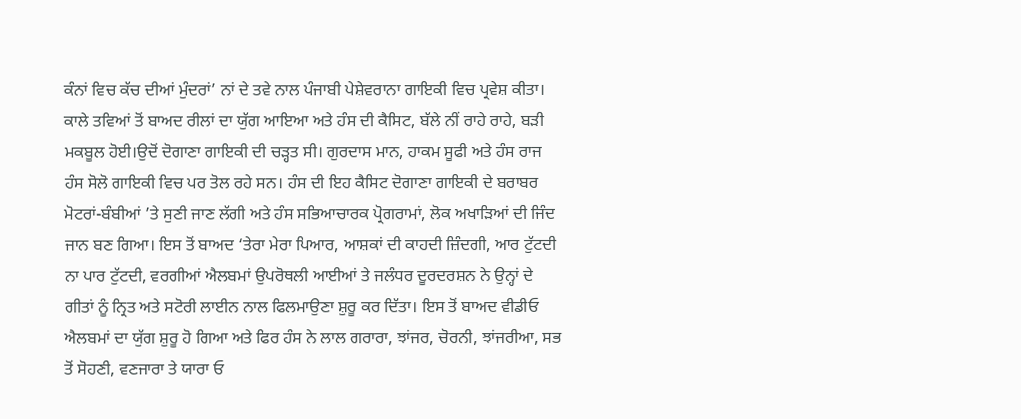ਕੰਨਾਂ ਵਿਚ ਕੱਚ ਦੀਆਂ ਮੁੰਦਰਾਂ’ ਨਾਂ ਦੇ ਤਵੇ ਨਾਲ ਪੰਜਾਬੀ ਪੇਸ਼ੇਵਰਾਨਾ ਗਾਇਕੀ ਵਿਚ ਪ੍ਰਵੇਸ਼ ਕੀਤਾ। ਕਾਲੇ ਤਵਿਆਂ ਤੋਂ ਬਾਅਦ ਰੀਲਾਂ ਦਾ ਯੁੱਗ ਆਇਆ ਅਤੇ ਹੰਸ ਦੀ ਕੈਸਿਟ, ਬੱਲੇ ਨੀਂ ਰਾਹੇ ਰਾਹੇ, ਬੜੀ ਮਕਬੂਲ ਹੋਈ।ਉਦੋਂ ਦੋਗਾਣਾ ਗਾਇਕੀ ਦੀ ਚੜ੍ਹਤ ਸੀ। ਗੁਰਦਾਸ ਮਾਨ, ਹਾਕਮ ਸੂਫੀ ਅਤੇ ਹੰਸ ਰਾਜ ਹੰਸ ਸੋਲੋ ਗਾਇਕੀ ਵਿਚ ਪਰ ਤੋਲ ਰਹੇ ਸਨ। ਹੰਸ ਦੀ ਇਹ ਕੈਸਿਟ ਦੋਗਾਣਾ ਗਾਇਕੀ ਦੇ ਬਰਾਬਰ ਮੋਟਰਾਂ-ਬੰਬੀਆਂ ’ਤੇ ਸੁਣੀ ਜਾਣ ਲੱਗੀ ਅਤੇ ਹੰਸ ਸਭਿਆਚਾਰਕ ਪ੍ਰੋਗਰਾਮਾਂ, ਲੋਕ ਅਖਾੜਿਆਂ ਦੀ ਜਿੰਦ ਜਾਨ ਬਣ ਗਿਆ। ਇਸ ਤੋਂ ਬਾਅਦ ‘ਤੇਰਾ ਮੇਰਾ ਪਿਆਰ, ਆਸ਼ਕਾਂ ਦੀ ਕਾਹਦੀ ਜ਼ਿੰਦਗੀ, ਆਰ ਟੁੱਟਦੀ ਨਾ ਪਾਰ ਟੁੱਟਦੀ, ਵਰਗੀਆਂ ਐਲਬਮਾਂ ਉਪਰੋਥਲੀ ਆਈਆਂ ਤੇ ਜਲੰਧਰ ਦੂਰਦਰਸ਼ਨ ਨੇ ਉਨ੍ਹਾਂ ਦੇ ਗੀਤਾਂ ਨੂੰ ਨ੍ਰਿਤ ਅਤੇ ਸਟੋਰੀ ਲਾਈਨ ਨਾਲ ਫਿਲਮਾਉਣਾ ਸ਼ੁਰੂ ਕਰ ਦਿੱਤਾ। ਇਸ ਤੋਂ ਬਾਅਦ ਵੀਡੀਓ ਐਲਬਮਾਂ ਦਾ ਯੁੱਗ ਸ਼ੁਰੂ ਹੋ ਗਿਆ ਅਤੇ ਫਿਰ ਹੰਸ ਨੇ ਲਾਲ ਗਰਾਰਾ, ਝਾਂਜਰ, ਚੋਰਨੀ, ਝਾਂਜਰੀਆ, ਸਭ ਤੋਂ ਸੋਹਣੀ, ਵਣਜਾਰਾ ਤੇ ਯਾਰਾ ਓ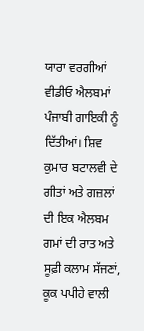ਯਾਰਾ ਵਰਗੀਆਂ ਵੀਡੀਓ ਐਲਬਮਾਂ ਪੰਜਾਬੀ ਗਾਇਕੀ ਨੂੰ ਦਿੱਤੀਆਂ। ਸ਼ਿਵ ਕੁਮਾਰ ਬਟਾਲਵੀ ਦੇ ਗੀਤਾਂ ਅਤੇ ਗਜ਼ਲਾਂ ਦੀ ਇਕ ਐਲਬਮ ਗਮਾਂ ਦੀ ਰਾਤ ਅਤੇ ਸੂਫ਼ੀ ਕਲਾਮ ਸੱਜਣਾਂ, ਕੂਕ ਪਪੀਹੇ ਵਾਲੀ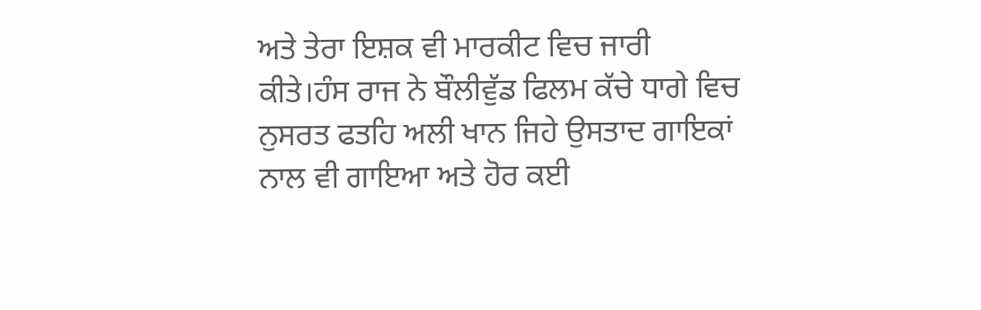ਅਤੇ ਤੇਰਾ ਇਸ਼ਕ ਵੀ ਮਾਰਕੀਟ ਵਿਚ ਜਾਰੀ ਕੀਤੇ।ਹੰਸ ਰਾਜ ਨੇ ਬੌਲੀਵੁੱਡ ਫਿਲਮ ਕੱਚੇ ਧਾਗੇ ਵਿਚ ਨੁਸਰਤ ਫਤਹਿ ਅਲੀ ਖਾਨ ਜਿਹੇ ਉਸਤਾਦ ਗਾਇਕਾਂ ਨਾਲ ਵੀ ਗਾਇਆ ਅਤੇ ਹੋਰ ਕਈ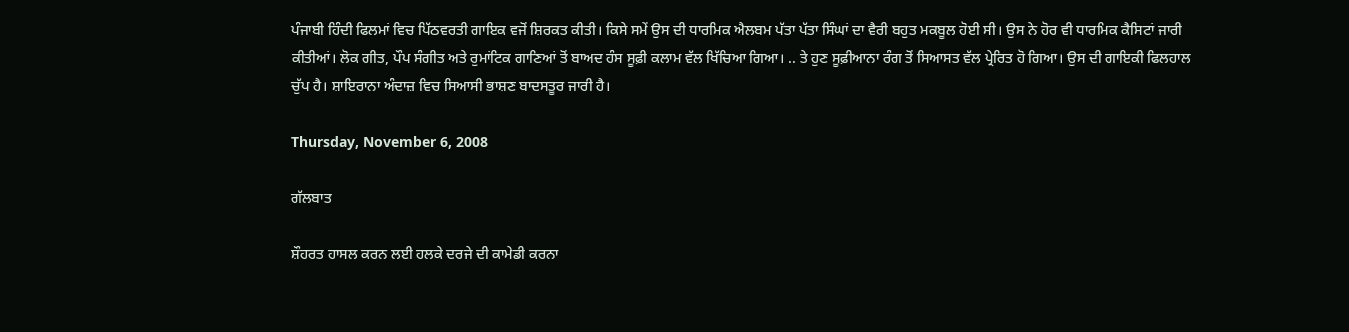ਪੰਜਾਬੀ ਹਿੰਦੀ ਫਿਲਮਾਂ ਵਿਚ ਪਿੱਠਵਰਤੀ ਗਾਇਕ ਵਜੋਂ ਸ਼ਿਰਕਤ ਕੀਤੀ। ਕਿਸੇ ਸਮੇਂ ਉਸ ਦੀ ਧਾਰਮਿਕ ਐਲਬਮ ਪੱਤਾ ਪੱਤਾ ਸਿੰਘਾਂ ਦਾ ਵੈਰੀ ਬਹੁਤ ਮਕਬੂਲ ਹੋਈ ਸੀ। ਉਸ ਨੇ ਹੋਰ ਵੀ ਧਾਰਮਿਕ ਕੈਸਿਟਾਂ ਜਾਰੀ ਕੀਤੀਆਂ। ਲੋਕ ਗੀਤ, ਪੌਪ ਸੰਗੀਤ ਅਤੇ ਰੁਮਾਂਟਿਕ ਗਾਣਿਆਂ ਤੋਂ ਬਾਅਦ ਹੰਸ ਸੂਫ਼ੀ ਕਲਾਮ ਵੱਲ ਖਿੱਚਿਆ ਗਿਆ। .. ਤੇ ਹੁਣ ਸੂਫ਼ੀਆਨਾ ਰੰਗ ਤੋਂ ਸਿਆਸਤ ਵੱਲ ਪ੍ਰੇਰਿਤ ਹੋ ਗਿਆ। ਉਸ ਦੀ ਗਾਇਕੀ ਫਿਲਹਾਲ ਚੁੱਪ ਹੈ। ਸ਼ਾਇਰਾਨਾ ਅੰਦਾਜ਼ ਵਿਚ ਸਿਆਸੀ ਭਾਸ਼ਣ ਬਾਦਸਤੂਰ ਜਾਰੀ ਹੈ।

Thursday, November 6, 2008

ਗੱਲਬਾਤ

ਸ਼ੌਹਰਤ ਹਾਸਲ ਕਰਨ ਲਈ ਹਲਕੇ ਦਰਜੇ ਦੀ ਕਾਮੇਡੀ ਕਰਨਾ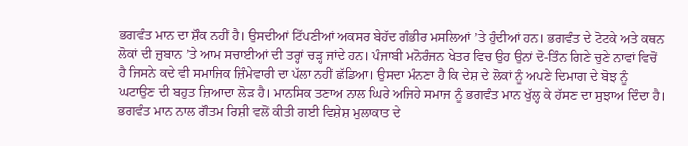ਭਗਵੰਤ ਮਾਨ ਦਾ ਸ਼ੌਕ ਨਹੀਂ ਹੈ। ਉਸਦੀਆਂ ਟਿੱਪਣੀਆਂ ਅਕਸਰ ਬੇਹੱਦ ਗੰਭੀਰ ਮਸਲਿਆਂ ’ਤੇ ਹੁੰਦੀਆਂ ਹਨ। ਭਗਵੰਤ ਦੇ ਟੋਟਕੇ ਅਤੇ ਕਥਨ ਲੋਕਾਂ ਦੀ ਜ਼ੁਬਾਨ ’ਤੇ ਆਮ ਸਚਾਈਆਂ ਦੀ ਤਰ੍ਹਾਂ ਚੜ੍ਹ ਜਾਂਦੇ ਹਨ। ਪੰਜਾਬੀ ਮਨੋਰੰਜਨ ਖੇਤਰ ਵਿਚ ਉਹ ਉਨਾਂ ਦੋ-ਤਿੰਨ ਗਿਣੇ ਚੁਣੇ ਨਾਵਾਂ ਵਿਚੋਂ ਹੈ ਜਿਸਨੇ ਕਦੇ ਵੀ ਸਮਾਜਿਕ ਜ਼ਿੰਮੇਵਾਰੀ ਦਾ ਪੱਲਾ ਨਹੀਂ ਛੱਡਿਆ। ਉਸਦਾ ਮੰਨਣਾ ਹੈ ਕਿ ਦੇਸ਼ ਦੇ ਲੋਕਾਂ ਨੂੰ ਅਪਣੇ ਦਿਮਾਗ ਦੇ ਬੋਝ ਨੂੰ ਘਟਾਉਣ ਦੀ ਬਹੁਤ ਜ਼ਿਆਦਾ ਲੋੜ ਹੈ। ਮਾਨਸਿਕ ਤਣਾਅ ਨਾਲ ਘਿਰੇ ਅਜਿਹੇ ਸਮਾਜ ਨੂੰ ਭਗਵੰਤ ਮਾਨ ਖੁੱਲ੍ਹ ਕੇ ਹੱਸਣ ਦਾ ਸੁਝਾਅ ਦਿੰਦਾ ਹੈ। ਭਗਵੰਤ ਮਾਨ ਨਾਲ ਗੌਤਮ ਰਿਸ਼ੀ ਵਲੋਂ ਕੀਤੀ ਗਈ ਵਿਸ਼ੇਸ਼ ਮੁਲਾਕਾਤ ਦੇ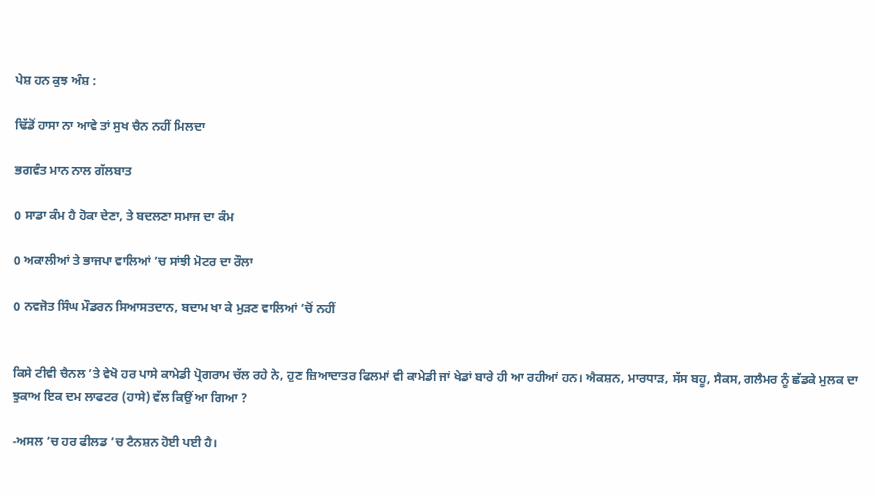ਪੇਸ਼ ਹਨ ਕੁਝ ਅੰਸ਼ :

ਢਿੱਡੋਂ ਹਾਸਾ ਨਾ ਆਵੇ ਤਾਂ ਸੁਖ ਚੈਨ ਨਹੀਂ ਮਿਲਦਾ

ਭਗਵੰਤ ਮਾਨ ਨਾਲ ਗੱਲਬਾਤ

0 ਸਾਡਾ ਕੰਮ ਹੈ ਹੋਕਾ ਦੇਣਾ, ਤੇ ਬਦਲਣਾ ਸਮਾਜ ਦਾ ਕੰਮ

0 ਅਕਾਲੀਆਂ ਤੇ ਭਾਜਪਾ ਵਾਲਿਆਂ ’ਚ ਸਾਂਝੀ ਮੋਟਰ ਦਾ ਰੌਲਾ

0 ਨਵਜੋਤ ਸਿੰਘ ਮੌਡਰਨ ਸਿਆਸਤਦਾਨ, ਬਦਾਮ ਖਾ ਕੇ ਮੁੜਣ ਵਾਲਿਆਂ ’ਚੋਂ ਨਹੀਂ


ਕਿਸੇ ਟੀਵੀ ਚੈਨਲ ’ਤੇ ਵੇਖੋ ਹਰ ਪਾਸੇ ਕਾਮੇਡੀ ਪ੍ਰੋਗਰਾਮ ਚੱਲ ਰਹੇ ਨੇ, ਹੁਣ ਜ਼ਿਆਦਾਤਰ ਫਿਲਮਾਂ ਵੀ ਕਾਮੇਡੀ ਜਾਂ ਖੇਡਾਂ ਬਾਰੇ ਹੀ ਆ ਰਹੀਆਂ ਹਨ। ਐਕਸ਼ਨ, ਮਾਰਧਾੜ, ਸੱਸ ਬਹੂ, ਸੈਕਸ, ਗਲੈਮਰ ਨੂੰ ਛੱਡਕੇ ਮੁਲਕ ਦਾ ਝੁਕਾਅ ਇਕ ਦਮ ਲਾਫਟਰ (ਹਾਸੇ) ਵੱਲ ਕਿਉਂ ਆ ਗਿਆ ?

-ਅਸਲ ’ਚ ਹਰ ਫੀਲਡ ’ਚ ਟੈਨਸ਼ਨ ਹੋਈ ਪਈ ਹੈ।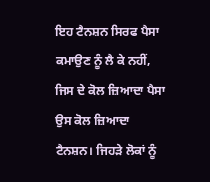ਇਹ ਟੈਨਸ਼ਨ ਸਿਰਫ ਪੈਸਾ ਕਮਾਉਣ ਨੂੰ ਲੈ ਕੇ ਨਹੀਂ, ਜਿਸ ਦੇ ਕੋਲ ਜ਼ਿਆਦਾ ਪੈਸਾ ਉਸ ਕੋਲ ਜ਼ਿਆਦਾ ਟੈਨਸ਼ਨ। ਜਿਹੜੇ ਲੋਕਾਂ ਨੂੰ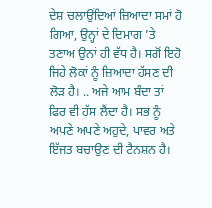ਦੇਸ਼ ਚਲਾਉਂਦਿਆਂ ਜ਼ਿਆਦਾ ਸਮਾਂ ਹੋ ਗਿਆ, ਉਨ੍ਹਾਂ ਦੇ ਦਿਮਾਗ ’ਤੇ ਤਣਾਅ ਉਨਾਂ ਹੀ ਵੱਧ ਹੈ। ਸਗੋਂ ਇਹੋ ਜਿਹੇ ਲੋਕਾਂ ਨੂੰ ਜ਼ਿਆਦਾ ਹੱਸਣ ਦੀ ਲੋੜ ਹੈ। .. ਅਜੇ ਆਮ ਬੰਦਾ ਤਾਂ ਫਿਰ ਵੀ ਹੱਸ ਲੈਂਦਾ ਹੈ। ਸਭ ਨੂੰ ਅਪਣੇ ਅਪਣੇ ਅਹੁਦੇ, ਪਾਵਰ ਅਤੇ ਇੱਜਤ ਬਚਾਉਣ ਦੀ ਟੈਨਸ਼ਨ ਹੈ।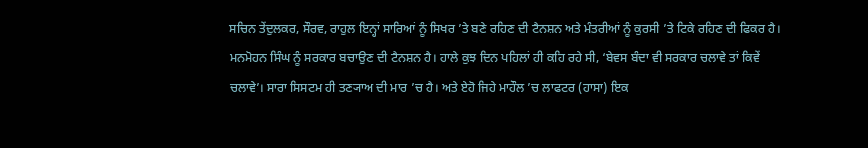ਸਚਿਨ ਤੇਂਦੁਲਕਰ, ਸੌਰਵ, ਰਾਹੁਲ ਇਨ੍ਹਾਂ ਸਾਰਿਆਂ ਨੂੰ ਸਿਖਰ ’ਤੇ ਬਣੇ ਰਹਿਣ ਦੀ ਟੈਨਸ਼ਨ ਅਤੇ ਮੰਤਰੀਆਂ ਨੂੰ ਕੁਰਸੀ ’ਤੇ ਟਿਕੇ ਰਹਿਣ ਦੀ ਫਿਕਰ ਹੈ। ਮਨਮੋਹਨ ਸਿੰਘ ਨੂੰ ਸਰਕਾਰ ਬਚਾਉਣ ਦੀ ਟੈਨਸ਼ਨ ਹੈ। ਹਾਲੇ ਕੁਝ ਦਿਨ ਪਹਿਲਾਂ ਹੀ ਕਹਿ ਰਹੇ ਸੀ, ‘ਬੇਵਸ ਬੰਦਾ ਵੀ ਸਰਕਾਰ ਚਲਾਵੇ ਤਾਂ ਕਿਵੇਂ ਚਲਾਵੇ’। ਸਾਰਾ ਸਿਸਟਮ ਹੀ ਤਣ੍ਯਾਅ ਦੀ ਮਾਰ ’ਚ ਹੈ। ਅਤੇ ਏਹੋ ਜਿਹੇ ਮਾਹੌਲ ’ਚ ਲਾਫਟਰ (ਹਾਸਾ) ਇਕ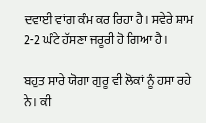ਦਵਾਈ ਵਾਂਗ ਕੰਮ ਕਰ ਰਿਹਾ ਹੈ। ਸਵੇਰੇ ਸ਼ਾਮ 2-2 ਘੰਟੇ ਹੱਸਣਾ ਜਰੂਰੀ ਹੋ ਗਿਆ ਹੈ।

ਬਹੁਤ ਸਾਰੇ ਯੋਗਾ ਗੁਰੂ ਵੀ ਲੋਕਾਂ ਨੂੰ ਹਸਾ ਰਹੇ ਨੇ। ਕੀ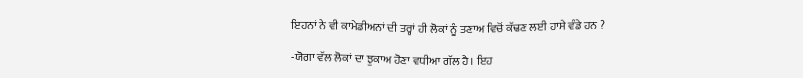ਇਹਨਾਂ ਨੇ ਵੀ ਕਾਮੇਡੀਅਨਾਂ ਦੀ ਤਰ੍ਹਾਂ ਹੀ ਲੋਕਾਂ ਨੂੰ ਤਣਾਅ ਵਿਚੋਂ ਕੱਢਣ ਲਈ ਹਾਸੇ ਵੰਡੇ ਹਨ ?

-ਯੋਗਾ ਵੱਲ ਲੋਕਾਂ ਦਾ ਝੁਕਾਅ ਹੋਣਾ ਵਧੀਆ ਗੱਲ ਹੈ। ਇਹ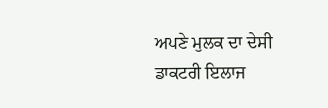ਅਪਣੇ ਮੁਲਕ ਦਾ ਦੇਸੀ ਡਾਕਟਰੀ ਇਲਾਜ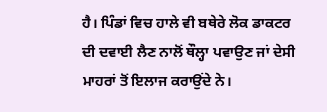ਹੈ। ਪਿੰਡਾਂ ਵਿਚ ਹਾਲੇ ਵੀ ਬਥੇਰੇ ਲੋਕ ਡਾਕਟਰ ਦੀ ਦਵਾਈ ਲੈਣ ਨਾਲੋਂ ਥੌਲ੍ਹਾ ਪਵਾਉਣ ਜਾਂ ਦੇਸੀ ਮਾਹਰਾਂ ਤੋਂ ਇਲਾਜ ਕਰਾਉਂਦੇ ਨੇ।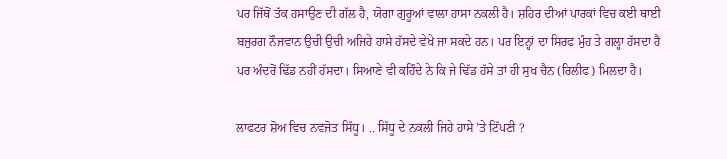ਪਰ ਜਿੱਥੋਂ ਤੱਕ ਹਸਾਉਣ ਦੀ ਗੱਲ ਹੈ, ਯੋਗਾ ਗੁਰੂਆਂ ਵਾਲਾ ਹਾਸਾ ਨਕਲੀ ਹੈ। ਸ਼ਹਿਰ ਦੀਆਂ ਪਾਰਕਾਂ ਵਿਚ ਕਈ ਥਾਈ ਬਜੁਰਗ ਨੌਜਵਾਨ ਉਚੀ ਉਚੀ ਅਜਿਹੇ ਹਾਸੇ ਹੱਸਦੇ ਵੇਖੇ ਜਾ ਸਕਦੇ ਹਨ। ਪਰ ਇਨ੍ਹਾਂ ਦਾ ਸਿਰਫ ਮੁੰਹ ਤੇ ਗਲ੍ਹਾ ਹੱਸਦਾ ਹੈ ਪਰ ਅੰਦਰੋਂ ਢਿੱਡ ਨਹੀਂ ਹੱਸਦਾ। ਸਿਆਣੇ ਵੀ ਕਹਿੰਦੇ ਨੇ ਕਿ ਜੇ ਢਿੱਡ ਹੱਸੇ ਤਾਂ ਹੀ ਸੁਖ ਚੈਨ (ਰਿਲੀਫ) ਮਿਲਦਾ ਹੈ।

ਲਾਫਟਰ ਸ਼ੋਅ ਵਿਚ ਨਵਜੋਤ ਸਿੱਧੂ। .. ਸਿੱਧੂ ਦੇ ਨਕਲੀ ਜਿਹੇ ਹਾਸੇ ’ਤੇ ਟਿੱਪਣੀ ?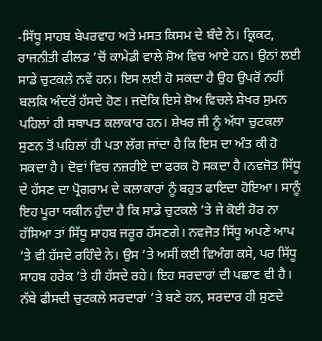-ਸਿੱਧੂ ਸਾਹਬ ਬੇਪਰਵਾਹ ਅਤੇ ਮਸਤ ਕਿਸਮ ਦੇ ਬੰਦੇ ਨੇ। ਕ੍ਰਿਕਟ, ਰਾਜਨੀਤੀ ਫੀਲਡ ’ਚੋਂ ਕਾਮੇਡੀ ਵਾਲੇ ਸ਼ੋਅ ਵਿਚ ਆਏ ਹਨ। ਉਨਾਂ ਲਈ ਸਾਡੇ ਚੁਟਕਲੇ ਨਵੇਂ ਹਨ। ਇਸ ਲਈ ਹੋ ਸਕਦਾ ਹੈ ਉਹ ਉਪਰੋਂ ਨਹੀਂ ਬਲਕਿ ਅੰਦਰੋਂ ਹੱਸਦੇ ਹੋਣ। ਜਦੋਕਿ ਇਸੇ ਸ਼ੋਅ ਵਿਚਲੇ ਸ਼ੇਖਰ ਸੁਮਨ ਪਹਿਲਾਂ ਹੀ ਸਥਾਪਤ ਕਲਾਕਾਰ ਹਨ। ਸ਼ੇਖਰ ਜੀ ਨੂੰ ਅੱਧਾ ਚੁਟਕਲਾ ਸੁਣਨ ਤੋਂ ਪਹਿਲਾਂ ਹੀ ਪਤਾ ਲੱਗ ਜਾਂਦਾ ਹੈ ਕਿ ਇਸ ਦਾ ਅੰਤ ਕੀ ਹੋ ਸਕਦਾ ਹੈ। ਦੋਵਾਂ ਵਿਚ ਨਜ਼ਰੀਏ ਦਾ ਫਰਕ ਹੋ ਸਕਦਾ ਹੈ।ਨਵਜੋਤ ਸਿੱਧੂ ਦੇ ਹੱਸਣ ਦਾ ਪ੍ਰੋਗਰਾਮ ਦੇ ਕਲਾਕਾਰਾਂ ਨੂੰ ਬਹੁਤ ਫਾਇਦਾ ਹੋਇਆ। ਸਾਨੂੰ ਇਹ ਪੂਰਾ ਯਕੀਨ ਹੁੰਦਾ ਹੈ ਕਿ ਸਾਡੇ ਚੁਟਕਲੇ ’ਤੇ ਜੇ ਕੋਈ ਹੋਰ ਨਾ ਹੱਸਿਆ ਤਾਂ ਸਿੱਧੂ ਸਾਹਬ ਜਰੂਰ ਹੱਸਣਗੇ। ਨਵਜੋਤ ਸਿੱਧੂ ਅਪਣੇ ਆਪ ’ਤੇ ਵੀ ਹੱਸਦੇ ਰਹਿੰਦੇ ਨੇ। ਉਸ ’ਤੇ ਅਸੀਂ ਕਈ ਵਿਅੰਗ ਕਸੇ, ਪਰ ਸਿੱਧੂ ਸਾਹਬ ਹਰੇਕ ’ਤੇ ਹੀ ਹੱਸਦੇ ਰਹੇ। ਇਹ ਸਰਦਾਰਾਂ ਦੀ ਪਛਾਣ ਵੀ ਹੈ। ਨੱਬੇ ਫੀਸਦੀ ਚੁਟਕਲੇ ਸਰਦਾਰਾਂ ’ਤੇ ਬਣੇ ਹਨ, ਸਰਦਾਰ ਹੀ ਸੁਣਦੇ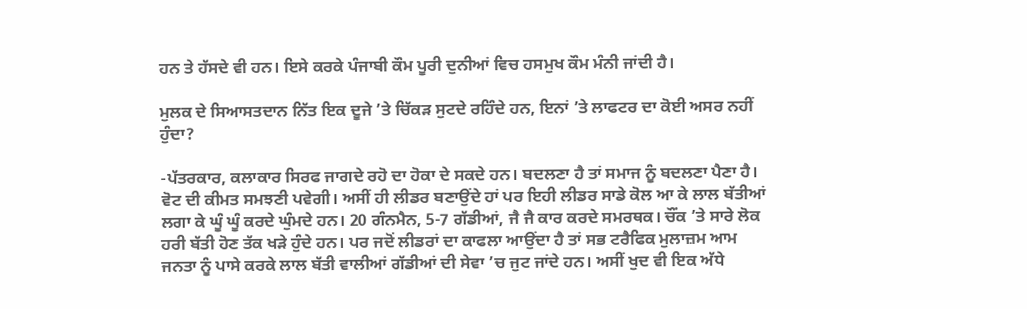ਹਨ ਤੇ ਹੱਸਦੇ ਵੀ ਹਨ। ਇਸੇ ਕਰਕੇ ਪੰਜਾਬੀ ਕੌਮ ਪੂਰੀ ਦੁਨੀਆਂ ਵਿਚ ਹਸਮੁਖ ਕੌਮ ਮੰਨੀ ਜਾਂਦੀ ਹੈ।

ਮੁਲਕ ਦੇ ਸਿਆਸਤਦਾਨ ਨਿੱਤ ਇਕ ਦੂਜੇ ’ਤੇ ਚਿੱਕੜ ਸੁਟਦੇ ਰਹਿੰਦੇ ਹਨ, ਇਨਾਂ ’ਤੇ ਲਾਫਟਰ ਦਾ ਕੋਈ ਅਸਰ ਨਹੀਂ ਹੁੰਦਾ?

-ਪੱਤਰਕਾਰ, ਕਲਾਕਾਰ ਸਿਰਫ ਜਾਗਦੇ ਰਹੋ ਦਾ ਹੋਕਾ ਦੇ ਸਕਦੇ ਹਨ। ਬਦਲਣਾ ਹੈ ਤਾਂ ਸਮਾਜ ਨੂੰ ਬਦਲਣਾ ਪੈਣਾ ਹੈ। ਵੋਟ ਦੀ ਕੀਮਤ ਸਮਝਣੀ ਪਵੇਗੀ। ਅਸੀਂ ਹੀ ਲੀਡਰ ਬਣਾਉਂਦੇ ਹਾਂ ਪਰ ਇਹੀ ਲੀਡਰ ਸਾਡੇ ਕੋਲ ਆ ਕੇ ਲਾਲ ਬੱਤੀਆਂ ਲਗਾ ਕੇ ਘੂੰ ਘੂੰ ਕਰਦੇ ਘੁੰਮਦੇ ਹਨ। 20 ਗੰਨਮੈਨ, 5-7 ਗੱਡੀਆਂ, ਜੈ ਜੈ ਕਾਰ ਕਰਦੇ ਸਮਰਥਕ। ਚੌਂਕ ’ਤੇ ਸਾਰੇ ਲੋਕ ਹਰੀ ਬੱਤੀ ਹੋਣ ਤੱਕ ਖੜੇ ਹੁੰਦੇ ਹਨ। ਪਰ ਜਦੋਂ ਲੀਡਰਾਂ ਦਾ ਕਾਫਲਾ ਆਉਂਦਾ ਹੈ ਤਾਂ ਸਭ ਟਰੈਫਿਕ ਮੁਲਾਜ਼ਮ ਆਮ ਜਨਤਾ ਨੂੰ ਪਾਸੇ ਕਰਕੇ ਲਾਲ ਬੱਤੀ ਵਾਲੀਆਂ ਗੱਡੀਆਂ ਦੀ ਸੇਵਾ ’ਚ ਜੁਟ ਜਾਂਦੇ ਹਨ। ਅਸੀਂ ਖੁਦ ਵੀ ਇਕ ਅੱਧੇ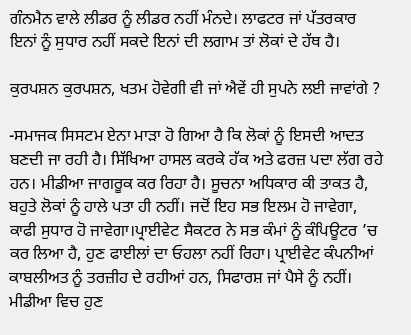ਗੰਨਮੈਨ ਵਾਲੇ ਲੀਡਰ ਨੂੰ ਲੀਡਰ ਨਹੀਂ ਮੰਨਦੇ। ਲਾਫਟਰ ਜਾਂ ਪੱਤਰਕਾਰ ਇਨਾਂ ਨੂੰ ਸੁਧਾਰ ਨਹੀਂ ਸਕਦੇ ਇਨਾਂ ਦੀ ਲਗਾਮ ਤਾਂ ਲੋਕਾਂ ਦੇ ਹੱਥ ਹੈ।

ਕੁਰਪਸ਼ਨ ਕੁਰਪਸ਼ਨ, ਖਤਮ ਹੋਵੇਗੀ ਵੀ ਜਾਂ ਐਵੇਂ ਹੀ ਸੁਪਨੇ ਲਈ ਜਾਵਾਂਗੇ ?

-ਸਮਾਜਕ ਸਿਸਟਮ ਏਨਾ ਮਾੜਾ ਹੋ ਗਿਆ ਹੈ ਕਿ ਲੋਕਾਂ ਨੂੰ ਇਸਦੀ ਆਦਤ ਬਣਦੀ ਜਾ ਰਹੀ ਹੈ। ਸਿੱਖਿਆ ਹਾਸਲ ਕਰਕੇ ਹੱਕ ਅਤੇ ਫਰਜ਼ ਪਦਾ ਲੱਗ ਰਹੇ ਹਨ। ਮੀਡੀਆ ਜਾਗਰੂਕ ਕਰ ਰਿਹਾ ਹੈ। ਸੂਚਨਾ ਅਧਿਕਾਰ ਕੀ ਤਾਕਤ ਹੈ, ਬਹੁਤੇ ਲੋਕਾਂ ਨੂੰ ਹਾਲੇ ਪਤਾ ਹੀ ਨਹੀਂ। ਜਦੋਂ ਇਹ ਸਭ ਇਲਮ ਹੋ ਜਾਵੇਗਾ, ਕਾਫੀ ਸੁਧਾਰ ਹੋ ਜਾਵੇਗਾ।ਪ੍ਰਾਈਵੇਟ ਸੈਕਟਰ ਨੇ ਸਭ ਕੰਮਾਂ ਨੂੰ ਕੰਪਿਊਟਰ ’ਚ ਕਰ ਲਿਆ ਹੈ, ਹੁਣ ਫਾਈਲਾਂ ਦਾ ਓਹਲਾ ਨਹੀਂ ਰਿਹਾ। ਪ੍ਰਾਈਵੇਟ ਕੰਪਨੀਆਂ ਕਾਬਲੀਅਤ ਨੂੰ ਤਰਜ਼ੀਹ ਦੇ ਰਹੀਆਂ ਹਨ, ਸਿਫਾਰਸ਼ ਜਾਂ ਪੈਸੇ ਨੂੰ ਨਹੀਂ। ਮੀਡੀਆ ਵਿਚ ਹੁਣ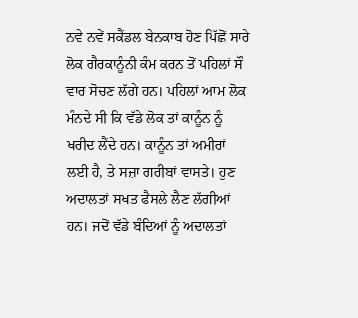ਨਵੇ ਨਵੇਂ ਸਕੈਂਡਲ ਬੇਨਕਾਬ ਹੋਣ ਪਿੱਛੋਂ ਸਾਰੇ ਲੋਕ ਗੈਰਕਾਨੂੰਨੀ ਕੰਮ ਕਰਨ ਤੋਂ ਪਹਿਲਾਂ ਸੌ ਵਾਰ ਸੋਚਣ ਲੱਗੇ ਹਨ। ਪਹਿਲਾਂ ਆਮ ਲੋਕ ਮੰਨਦੇ ਸੀ ਕਿ ਵੱਡੇ ਲੋਕ ਤਾਂ ਕਾਨੂੰਨ ਨੂੰ ਖਰੀਦ ਲੈਂਦੇ ਹਨ। ਕਾਨੂੰਨ ਤਾਂ ਅਮੀਰਾਂ ਲਈ ਹੈ, ਤੇ ਸਜ਼ਾ ਗਰੀਬਾਂ ਵਾਸਤੇ। ਹੁਣ ਅਦਾਲਤਾਂ ਸਖਤ ਫੈਸਲੇ ਲੈਣ ਲੱਗੀਆਂ ਹਨ। ਜਦੋਂ ਵੱਡੇ ਬੰਦਿਆਂ ਨੂੰ ਅਦਾਲਤਾਂ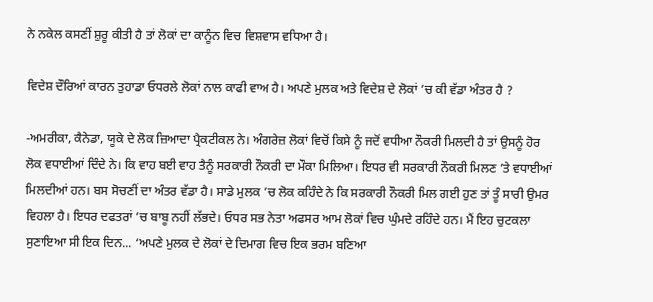ਨੇ ਨਕੇਲ ਕਸਣੀਂ ਸ਼ੁਰੂ ਕੀਤੀ ਹੈ ਤਾਂ ਲੋਕਾਂ ਦਾ ਕਾਨੂੰਨ ਵਿਚ ਵਿਸ਼ਵਾਸ ਵਧਿਆ ਹੈ।

ਵਿਦੇਸ਼ ਦੌਰਿਆਂ ਕਾਰਨ ਤੁਹਾਡਾ ਓਧਰਲੇ ਲੋਕਾਂ ਨਾਲ ਕਾਫੀ ਵਾਅ ਹੈ। ਅਪਣੇ ਮੁਲਕ ਅਤੇ ਵਿਦੇਸ਼ ਦੇ ਲੋਕਾਂ ’ਚ ਕੀ ਵੱਡਾ ਅੰਤਰ ਹੈ ?

-ਅਮਰੀਕਾ, ਕੈਨੇਡਾ, ਯੂਕੇ ਦੇ ਲੋਕ ਜ਼ਿਆਦਾ ਪ੍ਰੈਕਟੀਕਲ ਨੇ। ਅੰਗਰੇਜ਼ ਲੋਕਾਂ ਵਿਚੋਂ ਕਿਸੇ ਨੂੰ ਜਦੋਂ ਵਧੀਆ ਨੌਕਰੀ ਮਿਲਦੀ ਹੈ ਤਾਂ ਉਸਨੂੰ ਹੋਰ ਲੋਕ ਵਧਾਈਆਂ ਦਿੰਦੇ ਨੇ। ਕਿ ਵਾਹ ਬਈ ਵਾਹ ਤੈਨੂੰ ਸਰਕਾਰੀ ਨੌਕਰੀ ਦਾ ਮੌਕਾ ਮਿਲਿਆ। ਇਧਰ ਵੀ ਸਰਕਾਰੀ ਨੌਕਰੀ ਮਿਲਣ ’ਤੇ ਵਧਾਈਆਂ ਮਿਲਦੀਆਂ ਹਨ। ਬਸ ਸੋਚਣੀਂ ਦਾ ਅੰਤਰ ਵੱਡਾ ਹੈ। ਸਾਡੇ ਮੁਲਕ ’ਚ ਲੋਕ ਕਹਿੰਦੇ ਨੇ ਕਿ ਸਰਕਾਰੀ ਨੌਕਰੀ ਮਿਲ ਗਈ ਹੁਣ ਤਾਂ ਤੂੰ ਸਾਰੀ ਉਮਰ ਵਿਹਲਾ ਹੈ। ਇਧਰ ਦਫਤਰਾਂ ’ਚ ਬਾਬੂ ਨਹੀਂ ਲੱਭਦੇ। ਓਧਰ ਸਭ ਨੇਤਾ ਅਫਸਰ ਆਮ ਲੋਕਾਂ ਵਿਚ ਘੁੰਮਦੇ ਰਹਿੰਦੇ ਹਨ। ਮੈਂ ਇਹ ਚੁਟਕਲਾ ਸੁਣਾਇਆ ਸੀ ਇਕ ਦਿਨ... ‘ਅਪਣੇ ਮੁਲਕ ਦੇ ਲੋਕਾਂ ਦੇ ਦਿਮਾਗ ਵਿਚ ਇਕ ਭਰਮ ਬਣਿਆ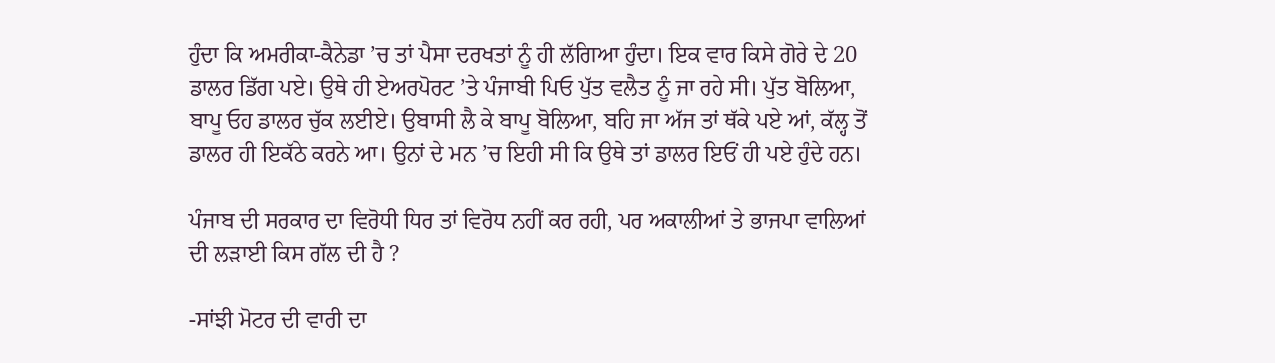ਹੁੰਦਾ ਕਿ ਅਮਰੀਕਾ-ਕੈਨੇਡਾ ’ਚ ਤਾਂ ਪੈਸਾ ਦਰਖਤਾਂ ਨੂੰ ਹੀ ਲੱਗਿਆ ਹੁੰਦਾ। ਇਕ ਵਾਰ ਕਿਸੇ ਗੋਰੇ ਦੇ 20 ਡਾਲਰ ਡਿੱਗ ਪਏ। ਉਥੇ ਹੀ ਏਅਰਪੋਰਟ ’ਤੇ ਪੰਜਾਬੀ ਪਿਓ ਪੁੱਤ ਵਲੈਤ ਨੂੰ ਜਾ ਰਹੇ ਸੀ। ਪੁੱਤ ਬੋਲਿਆ, ਬਾਪੂ ਓਹ ਡਾਲਰ ਚੁੱਕ ਲਈਏ। ਉਬਾਸੀ ਲੈ ਕੇ ਬਾਪੂ ਬੋਲਿਆ, ਬਹਿ ਜਾ ਅੱਜ ਤਾਂ ਥੱਕੇ ਪਏ ਆਂ, ਕੱਲ੍ਹ ਤੋਂ ਡਾਲਰ ਹੀ ਇਕੱਠੇ ਕਰਨੇ ਆ। ਉਨਾਂ ਦੇ ਮਨ ’ਚ ਇਹੀ ਸੀ ਕਿ ਉਥੇ ਤਾਂ ਡਾਲਰ ਇਓਂ ਹੀ ਪਏ ਹੁੰਦੇ ਹਨ।

ਪੰਜਾਬ ਦੀ ਸਰਕਾਰ ਦਾ ਵਿਰੋਧੀ ਧਿਰ ਤਾਂ ਵਿਰੋਧ ਨਹੀਂ ਕਰ ਰਹੀ, ਪਰ ਅਕਾਲੀਆਂ ਤੇ ਭਾਜਪਾ ਵਾਲਿਆਂ ਦੀ ਲੜਾਈ ਕਿਸ ਗੱਲ ਦੀ ਹੈ ?

-ਸਾਂਝੀ ਮੋਟਰ ਦੀ ਵਾਰੀ ਦਾ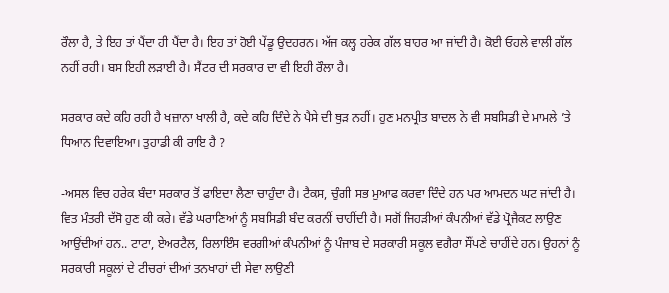ਰੌਲਾ ਹੈ, ਤੇ ਇਹ ਤਾਂ ਪੈਂਦਾ ਹੀ ਪੈਂਦਾ ਹੈ। ਇਹ ਤਾਂ ਹੋਈ ਪੇਂਡੂ ਉਦਹਰਨ। ਅੱਜ ਕਲ੍ਹ ਹਰੇਕ ਗੱਲ ਬਾਹਰ ਆ ਜਾਂਦੀ ਹੈ। ਕੋਈ ਓਹਲੇ ਵਾਲੀ ਗੱਲ ਨਹੀਂ ਰਹੀ। ਬਸ ਇਹੀ ਲੜਾਈ ਹੈ। ਸੈਂਟਰ ਦੀ ਸਰਕਾਰ ਦਾ ਵੀ ਇਹੀ ਰੌਲਾ ਹੈ।

ਸਰਕਾਰ ਕਦੇ ਕਹਿ ਰਹੀ ਹੈ ਖਜ਼ਾਨਾ ਖਾਲੀ ਹੈ, ਕਦੇ ਕਹਿ ਦਿੰਦੇ ਨੇ ਪੈਸੇ ਦੀ ਥੁੜ ਨਹੀਂ। ਹੁਣ ਮਨਪ੍ਰੀਤ ਬਾਦਲ ਨੇ ਵੀ ਸਬਸਿਡੀ ਦੇ ਮਾਮਲੇ ’ਤੇ ਧਿਆਨ ਦਿਵਾਇਆ। ਤੁਹਾਡੀ ਕੀ ਰਾਇ ਹੈ ?

-ਅਸਲ ਵਿਚ ਹਰੇਕ ਬੰਦਾ ਸਰਕਾਰ ਤੋਂ ਫਾਇਦਾ ਲੈਣਾ ਚਾਹੁੰਦਾ ਹੈ। ਟੈਕਸ, ਚੁੰਗੀ ਸਭ ਮੁਆਫ ਕਰਵਾ ਦਿੰਦੇ ਹਨ ਪਰ ਆਮਦਨ ਘਟ ਜਾਂਦੀ ਹੈ। ਵਿਤ ਮੰਤਰੀ ਦੱਸੋ ਹੁਣ ਕੀ ਕਰੇ। ਵੱਡੇ ਘਰਾਣਿਆਂ ਨੂੰ ਸਬਸਿਡੀ ਬੰਦ ਕਰਨੀਂ ਚਾਹੀਂਦੀ ਹੈ। ਸਗੋਂ ਜਿਹੜੀਆਂ ਕੰਪਨੀਆਂ ਵੱਡੇ ਪ੍ਰੋਜੈਕਟ ਲਾਉਣ ਆਉਂਦੀਆਂ ਹਨ.. ਟਾਟਾ, ਏਅਰਟੈਲ, ਰਿਲਾਇੰਸ ਵਰਗੀਆਂ ਕੰਪਨੀਆਂ ਨੂੰ ਪੰਜਾਬ ਦੇ ਸਰਕਾਰੀ ਸਕੂਲ ਵਗੈਰਾ ਸੌਂਪਣੇ ਚਾਹੀਂਦੇ ਹਨ। ਉਹਨਾਂ ਨੂੰ ਸਰਕਾਰੀ ਸਕੂਲਾਂ ਦੇ ਟੀਚਰਾਂ ਦੀਆਂ ਤਨਖਾਹਾਂ ਦੀ ਸੇਵਾ ਲਾਉਣੀ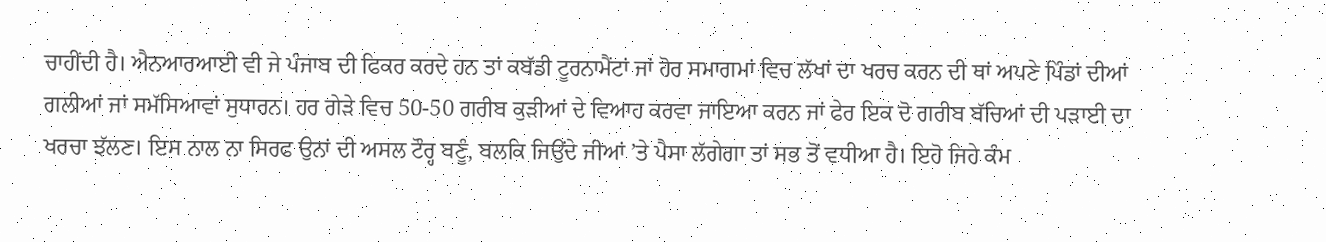ਚਾਹੀਂਦੀ ਹੈ। ਐਨਆਰਆਈ ਵੀ ਜੇ ਪੰਜਾਬ ਦੀ ਫਿਕਰ ਕਰਦੇ ਹਨ ਤਾਂ ਕਬੱਡੀ ਟੂਰਨਾਮੈਂਟਾਂ ਜਾਂ ਹੋਰ ਸਮਾਗਮਾਂ ਵਿਚ ਲੱਖਾਂ ਦਾ ਖਰਚ ਕਰਨ ਦੀ ਥਾਂ ਅਪਣੇ ਪਿੰਡਾਂ ਦੀਆਂ ਗਲੀਆਂ ਜਾਂ ਸਮੱਸਿਆਵਾਂ ਸੁਧਾਰਨ। ਹਰ ਗੇੜੇ ਵਿਚ 50-50 ਗਰੀਬ ਕੁੜੀਆਂ ਦੇ ਵਿਆਹ ਕਰਵਾ ਜਾਇਆ ਕਰਨ ਜਾਂ ਫੇਰ ਇਕ ਦੋ ਗਰੀਬ ਬੱਚਿਆਂ ਦੀ ਪੜਾਈ ਦਾ ਖਰਚਾ ਝੱਲਣ। ਇਸ ਨਾਲ ਨਾ ਸਿਰਫ ਉਨਾਂ ਦੀ ਅਸਲ ਟੌਰ੍ਹ ਬਣੂੰ, ਬਲਕਿ ਜਿਉਂਦੇ ਜੀਆਂ ’ਤੇ ਪੈਸਾ ਲੱਗੇਗਾ ਤਾਂ ਸਭ ਤੋਂ ਵਧੀਆ ਹੈ। ਇਹੋ ਜਿਹੇ ਕੰਮ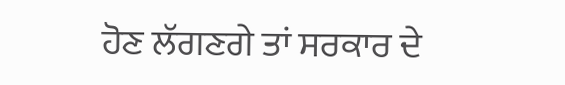ਹੋਣ ਲੱਗਣਗੇ ਤਾਂ ਸਰਕਾਰ ਦੇ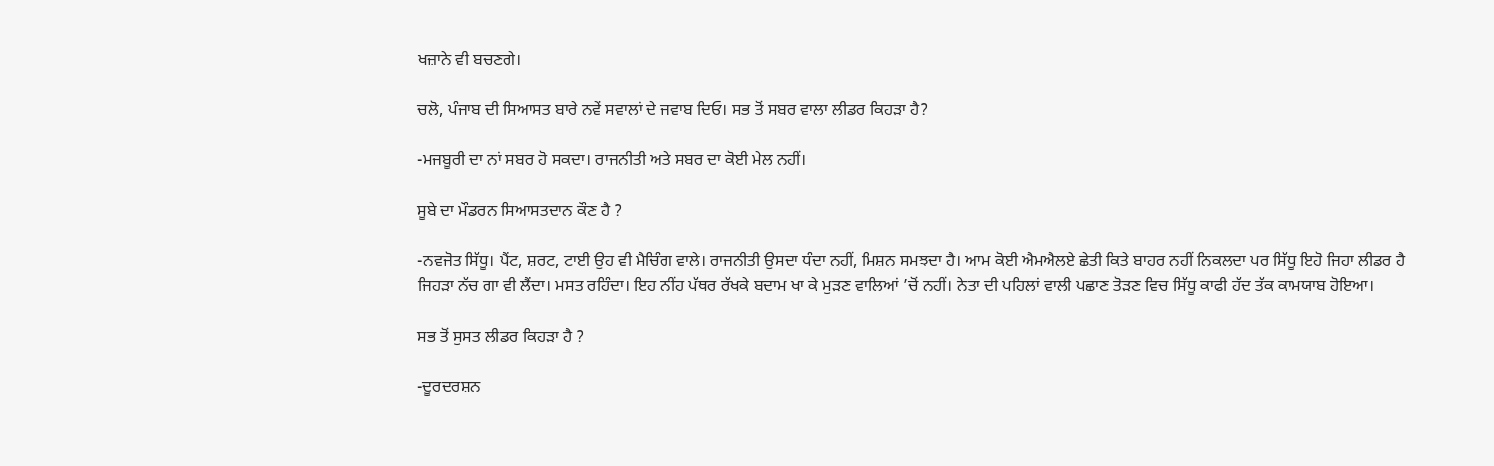ਖਜ਼ਾਨੇ ਵੀ ਬਚਣਗੇ।

ਚਲੋ, ਪੰਜਾਬ ਦੀ ਸਿਆਸਤ ਬਾਰੇ ਨਵੇਂ ਸਵਾਲਾਂ ਦੇ ਜਵਾਬ ਦਿਓ। ਸਭ ਤੋਂ ਸਬਰ ਵਾਲਾ ਲੀਡਰ ਕਿਹੜਾ ਹੈ?

-ਮਜਬੂਰੀ ਦਾ ਨਾਂ ਸਬਰ ਹੋ ਸਕਦਾ। ਰਾਜਨੀਤੀ ਅਤੇ ਸਬਰ ਦਾ ਕੋਈ ਮੇਲ ਨਹੀਂ।

ਸੂਬੇ ਦਾ ਮੌਡਰਨ ਸਿਆਸਤਦਾਨ ਕੌਣ ਹੈ ?

-ਨਵਜੋਤ ਸਿੱਧੂ। ਪੈਂਟ, ਸ਼ਰਟ, ਟਾਈ ਉਹ ਵੀ ਮੈਚਿੰਗ ਵਾਲੇ। ਰਾਜਨੀਤੀ ਉਸਦਾ ਧੰਦਾ ਨਹੀਂ, ਮਿਸ਼ਨ ਸਮਝਦਾ ਹੈ। ਆਮ ਕੋਈ ਐਮਐਲਏ ਛੇਤੀ ਕਿਤੇ ਬਾਹਰ ਨਹੀਂ ਨਿਕਲਦਾ ਪਰ ਸਿੱਧੂ ਇਹੋ ਜਿਹਾ ਲੀਡਰ ਹੈ ਜਿਹੜਾ ਨੱਚ ਗਾ ਵੀ ਲੈਂਦਾ। ਮਸਤ ਰਹਿੰਦਾ। ਇਹ ਨੀਂਹ ਪੱਥਰ ਰੱਖਕੇ ਬਦਾਮ ਖਾ ਕੇ ਮੁੜਣ ਵਾਲਿਆਂ ’ਚੋਂ ਨਹੀਂ। ਨੇਤਾ ਦੀ ਪਹਿਲਾਂ ਵਾਲੀ ਪਛਾਣ ਤੋੜਣ ਵਿਚ ਸਿੱਧੂ ਕਾਫੀ ਹੱਦ ਤੱਕ ਕਾਮਯਾਬ ਹੋਇਆ।

ਸਭ ਤੋਂ ਸੁਸਤ ਲੀਡਰ ਕਿਹੜਾ ਹੈ ?

-ਦੂਰਦਰਸ਼ਨ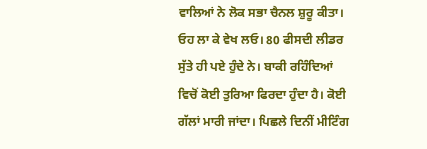ਵਾਲਿਆਂ ਨੇ ਲੋਕ ਸਭਾ ਚੈਨਲ ਸ਼ੁਰੂ ਕੀਤਾ। ਓਹ ਲਾ ਕੇ ਵੇਖ ਲਓ। 80 ਫੀਸਦੀ ਲੀਡਰ ਸੁੱਤੇ ਹੀ ਪਏ ਹੁੰਦੇ ਨੇ। ਬਾਕੀ ਰਹਿੰਦਿਆਂ ਵਿਚੋਂ ਕੋਈ ਤੁਰਿਆ ਫਿਰਦਾ ਹੁੰਦਾ ਹੈ। ਕੋਈ ਗੱਲਾਂ ਮਾਰੀ ਜਾਂਦਾ। ਪਿਛਲੇ ਦਿਨੀਂ ਮੀਟਿੰਗ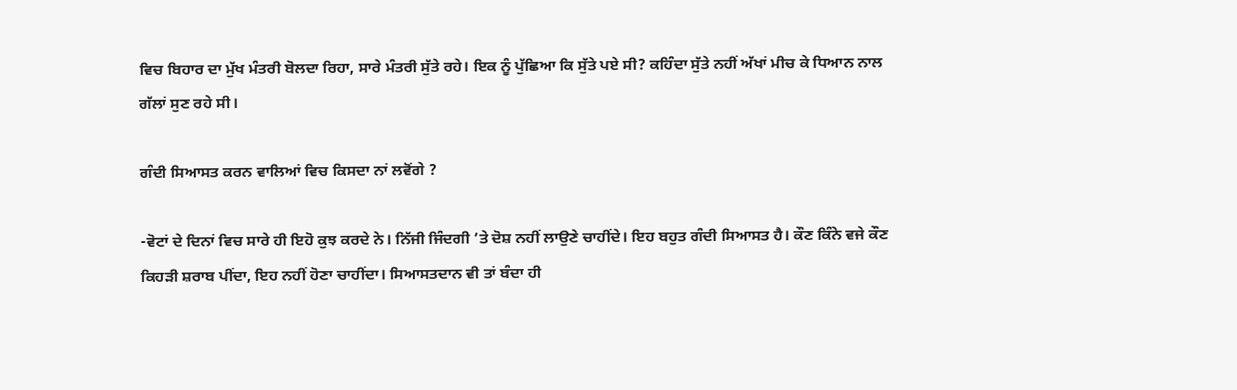ਵਿਚ ਬਿਹਾਰ ਦਾ ਮੁੱਖ ਮੰਤਰੀ ਬੋਲਦਾ ਰਿਹਾ, ਸਾਰੇ ਮੰਤਰੀ ਸੁੱਤੇ ਰਹੇ। ਇਕ ਨੂੰ ਪੁੱਛਿਆ ਕਿ ਸੁੱਤੇ ਪਏ ਸੀ? ਕਹਿੰਦਾ ਸੁੱਤੇ ਨਹੀਂ ਅੱਖਾਂ ਮੀਚ ਕੇ ਧਿਆਨ ਨਾਲ ਗੱਲਾਂ ਸੁਣ ਰਹੇ ਸੀ।

ਗੰਦੀ ਸਿਆਸਤ ਕਰਨ ਵਾਲਿਆਂ ਵਿਚ ਕਿਸਦਾ ਨਾਂ ਲਵੋਂਗੇ ?

-ਵੋਟਾਂ ਦੇ ਦਿਨਾਂ ਵਿਚ ਸਾਰੇ ਹੀ ਇਹੋ ਕੁਝ ਕਰਦੇ ਨੇ। ਨਿੱਜੀ ਜਿੰਦਗੀ ’ਤੇ ਦੋਸ਼ ਨਹੀਂ ਲਾਉਣੇ ਚਾਹੀਂਦੇ। ਇਹ ਬਹੁਤ ਗੰਦੀ ਸਿਆਸਤ ਹੈ। ਕੌਣ ਕਿੰਨੇ ਵਜੇ ਕੌਣ ਕਿਹੜੀ ਸ਼ਰਾਬ ਪੀਂਦਾ, ਇਹ ਨਹੀਂ ਹੋਣਾ ਚਾਹੀਂਦਾ। ਸਿਆਸਤਦਾਨ ਵੀ ਤਾਂ ਬੰਦਾ ਹੀ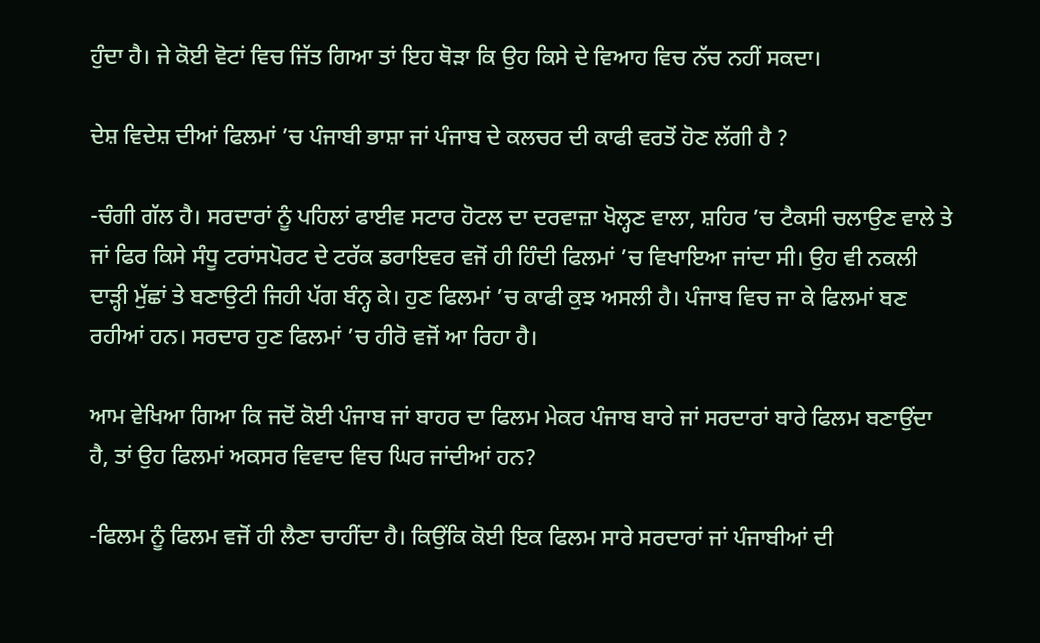ਹੁੰਦਾ ਹੈ। ਜੇ ਕੋਈ ਵੋਟਾਂ ਵਿਚ ਜਿੱਤ ਗਿਆ ਤਾਂ ਇਹ ਥੋੜਾ ਕਿ ਉਹ ਕਿਸੇ ਦੇ ਵਿਆਹ ਵਿਚ ਨੱਚ ਨਹੀਂ ਸਕਦਾ।

ਦੇਸ਼ ਵਿਦੇਸ਼ ਦੀਆਂ ਫਿਲਮਾਂ ’ਚ ਪੰਜਾਬੀ ਭਾਸ਼ਾ ਜਾਂ ਪੰਜਾਬ ਦੇ ਕਲਚਰ ਦੀ ਕਾਫੀ ਵਰਤੋਂ ਹੋਣ ਲੱਗੀ ਹੈ ?

-ਚੰਗੀ ਗੱਲ ਹੈ। ਸਰਦਾਰਾਂ ਨੂੰ ਪਹਿਲਾਂ ਫਾਈਵ ਸਟਾਰ ਹੋਟਲ ਦਾ ਦਰਵਾਜ਼ਾ ਖੋਲ੍ਹਣ ਵਾਲਾ, ਸ਼ਹਿਰ ’ਚ ਟੈਕਸੀ ਚਲਾਉਣ ਵਾਲੇ ਤੇ ਜਾਂ ਫਿਰ ਕਿਸੇ ਸੰਧੂ ਟਰਾਂਸਪੋਰਟ ਦੇ ਟਰੱਕ ਡਰਾਇਵਰ ਵਜੋਂ ਹੀ ਹਿੰਦੀ ਫਿਲਮਾਂ ’ਚ ਵਿਖਾਇਆ ਜਾਂਦਾ ਸੀ। ਉਹ ਵੀ ਨਕਲੀ ਦਾੜ੍ਹੀ ਮੁੱਛਾਂ ਤੇ ਬਣਾਉਟੀ ਜਿਹੀ ਪੱਗ ਬੰਨ੍ਹ ਕੇ। ਹੁਣ ਫਿਲਮਾਂ ’ਚ ਕਾਫੀ ਕੁਝ ਅਸਲੀ ਹੈ। ਪੰਜਾਬ ਵਿਚ ਜਾ ਕੇ ਫਿਲਮਾਂ ਬਣ ਰਹੀਆਂ ਹਨ। ਸਰਦਾਰ ਹੁਣ ਫਿਲਮਾਂ ’ਚ ਹੀਰੋ ਵਜੋਂ ਆ ਰਿਹਾ ਹੈ।

ਆਮ ਵੇਖਿਆ ਗਿਆ ਕਿ ਜਦੋਂ ਕੋਈ ਪੰਜਾਬ ਜਾਂ ਬਾਹਰ ਦਾ ਫਿਲਮ ਮੇਕਰ ਪੰਜਾਬ ਬਾਰੇ ਜਾਂ ਸਰਦਾਰਾਂ ਬਾਰੇ ਫਿਲਮ ਬਣਾਉਂਦਾ ਹੈ, ਤਾਂ ਉਹ ਫਿਲਮਾਂ ਅਕਸਰ ਵਿਵਾਦ ਵਿਚ ਘਿਰ ਜਾਂਦੀਆਂ ਹਨ?

-ਫਿਲਮ ਨੂੰ ਫਿਲਮ ਵਜੋਂ ਹੀ ਲੈਣਾ ਚਾਹੀਂਦਾ ਹੈ। ਕਿਉਂਕਿ ਕੋਈ ਇਕ ਫਿਲਮ ਸਾਰੇ ਸਰਦਾਰਾਂ ਜਾਂ ਪੰਜਾਬੀਆਂ ਦੀ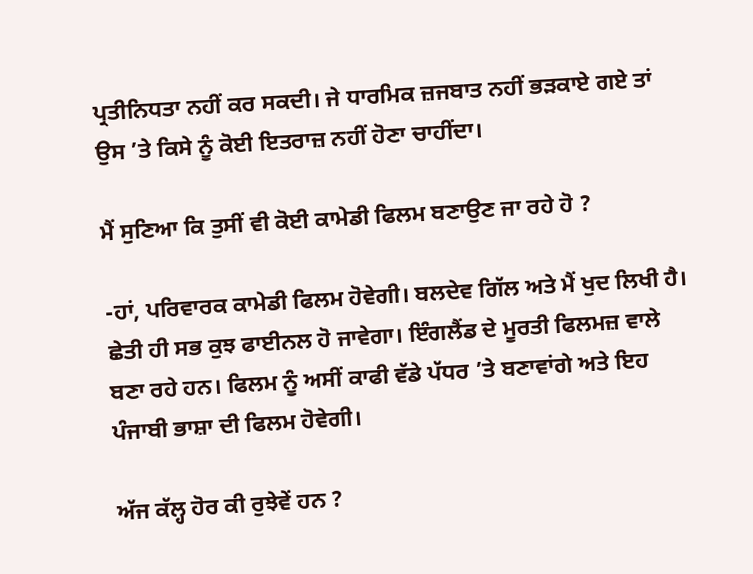ਪ੍ਰਤੀਨਿਧਤਾ ਨਹੀਂ ਕਰ ਸਕਦੀ। ਜੇ ਧਾਰਮਿਕ ਜ਼ਜਬਾਤ ਨਹੀਂ ਭੜਕਾਏ ਗਏ ਤਾਂ ਉਸ ’ਤੇ ਕਿਸੇ ਨੂੰ ਕੋਈ ਇਤਰਾਜ਼ ਨਹੀਂ ਹੋਣਾ ਚਾਹੀਂਦਾ।

ਮੈਂ ਸੁਣਿਆ ਕਿ ਤੁਸੀਂ ਵੀ ਕੋਈ ਕਾਮੇਡੀ ਫਿਲਮ ਬਣਾਉਣ ਜਾ ਰਹੇ ਹੋ ?

-ਹਾਂ, ਪਰਿਵਾਰਕ ਕਾਮੇਡੀ ਫਿਲਮ ਹੋਵੇਗੀ। ਬਲਦੇਵ ਗਿੱਲ ਅਤੇ ਮੈਂ ਖੁਦ ਲਿਖੀ ਹੈ। ਛੇਤੀ ਹੀ ਸਭ ਕੁਝ ਫਾਈਨਲ ਹੋ ਜਾਵੇਗਾ। ਇੰਗਲੈਂਡ ਦੇ ਮੂਰਤੀ ਫਿਲਮਜ਼ ਵਾਲੇ ਬਣਾ ਰਹੇ ਹਨ। ਫਿਲਮ ਨੂੰ ਅਸੀਂ ਕਾਫੀ ਵੱਡੇ ਪੱਧਰ ’ਤੇ ਬਣਾਵਾਂਗੇ ਅਤੇ ਇਹ ਪੰਜਾਬੀ ਭਾਸ਼ਾ ਦੀ ਫਿਲਮ ਹੋਵੇਗੀ।

ਅੱਜ ਕੱਲ੍ਹ ਹੋਰ ਕੀ ਰੁਝੇਵੇਂ ਹਨ ?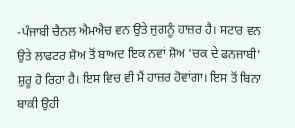-ਪੰਜਾਬੀ ਚੈਨਲ ਐਮਐਚ ਵਨ ਉਤੇ ਜੁਗਨੂੰ ਹਾਜ਼ਰ ਹੈ। ਸਟਾਰ ਵਨ ਉਤੇ ਲਾਫਟਰ ਸ਼ੋਅ ਤੋਂ ਬਾਅਦ ਇਕ ਨਵਾਂ ਸ਼ੋਅ ‘ਚਕ ਦੇ ਫਨਜਾਬੀ’ ਸ਼ੁਰੂ ਹੋ ਰਿਹਾ ਹੈ। ਇਸ ਵਿਚ ਵੀ ਮੈਂ ਹਾਜ਼ਰ ਹੋਵਾਂਗਾ। ਇਸ ਤੋਂ ਬਿਨਾ ਬਾਕੀ ਉਹੀ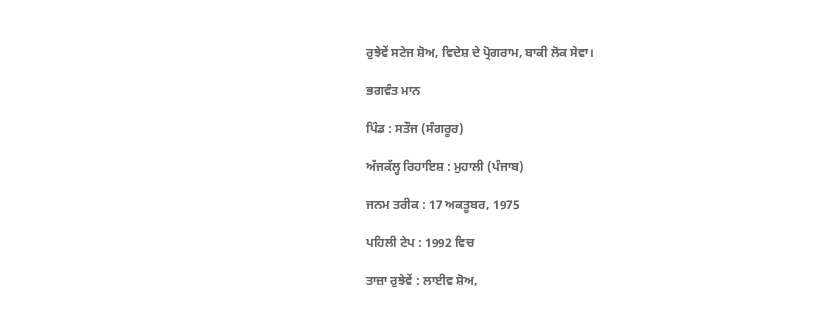ਰੁਝੇਵੇਂ ਸਟੇਜ ਸ਼ੋਅ, ਵਿਦੇਸ਼ ਦੇ ਪ੍ਰੋਗਰਾਮ, ਬਾਕੀ ਲੋਕ ਸੇਵਾ।

ਭਗਵੰਤ ਮਾਨ

ਪਿੰਡ : ਸਤੌਜ (ਸੰਗਰੂਰ)

ਅੱਜਕੱਲ੍ਹ ਰਿਹਾਇਸ਼ : ਮੁਹਾਲੀ (ਪੰਜਾਬ)

ਜਨਮ ਤਰੀਕ : 17 ਅਕਤੂਬਰ, 1975

ਪਹਿਲੀ ਟੇਪ : 1992 ਵਿਚ

ਤਾਜ਼ਾ ਰੁਝੇਵੇਂ : ਲਾਈਵ ਸ਼ੋਅ,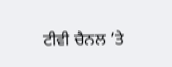ਟੀਵੀ ਚੈਨਲ ’ਤੇ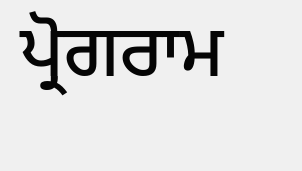ਪ੍ਰੋਗਰਾਮ